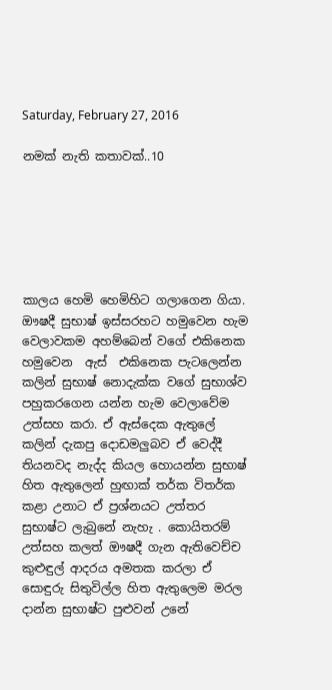Saturday, February 27, 2016

නමක් නැති කතාවක්..10






කාලය හෙමි හෙමිහිට ගලාගෙන ගියා.  ඖෂදී සුභාෂ් ඉස්සරහට හමුවෙන හැම වෙලාවකම අහම්බෙන් වගේ එකිනෙක හමුවෙන  ඇස්  එකිනෙක පැටලෙන්න කලින් සුභාෂ් නොදැක්ක වගේ සුභාශ්ව පහුකරගෙන යන්න හැම වෙලාවේම උත්සහ කරා. ඒ ඇස්දෙක ඇතුලේ කලින් දැකපු දොඩමලුබව ඒ වෙද්දී තියනවද නැද්ද කියල හොයන්න සුභාෂ් හිත ඇතුලෙන් හුඟාක් තර්ක විතර්ක කළා උනාට ඒ ප්‍රශ්නයට උත්තර සුභාෂ්ට ලැබුනේ නැහැ . කොයිතරම් උත්සහ කලත් ඖෂදී ගැන ඇතිවෙච්ච කුළුඳුල් ආදරය අමතක කරලා ඒ සොඳුරු සිතුවිල්ල හිත ඇතුලෙම මරල දාන්න සුභාෂ්ට පුළුවන් උනේ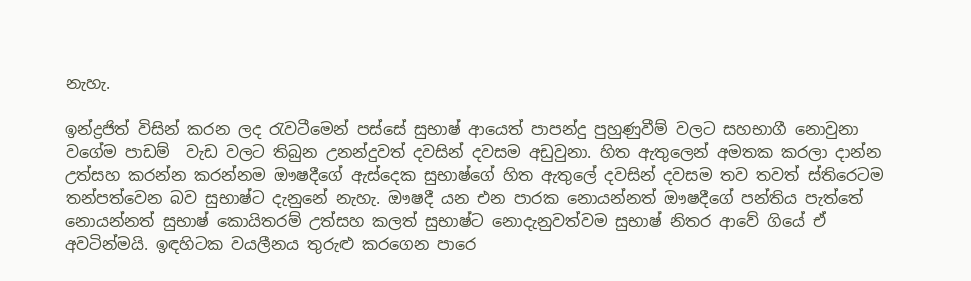නැහැ.

ඉන්ද්‍රජිත් විසින් කරන ලද රැවටීමෙන් පස්සේ සුභාෂ් ආයෙත් පාපන්දු පුහුණුවීම් වලට සහභාගී නොවුනා වගේම පාඩම්  වැඩ වලට තිබුන උනන්දුවත් දවසින් දවසම අඩුවුනා. හිත ඇතුලෙන් අමතක කරලා දාන්න උත්සහ කරන්න කරන්නම ඖෂදීගේ ඇස්දෙක සුභාෂ්ගේ හිත ඇතුලේ දවසින් දවසම තව තවත් ස්තිරෙටම තන්පත්වෙන බව සුභාෂ්ට දැනුනේ නැහැ. ඖෂදී යන එන පාරක නොයන්නත් ඖෂදීගේ පන්තිය පැත්තේ නොයන්නත් සුභාෂ් කොයිතරම් උත්සහ කලත් සුභාෂ්ට නොදැනුවත්වම සුභාෂ් නිතර ආවේ ගියේ ඒ අවටින්මයි. ඉඳහිටක වයලීනය තුරුළු කරගෙන පාරෙ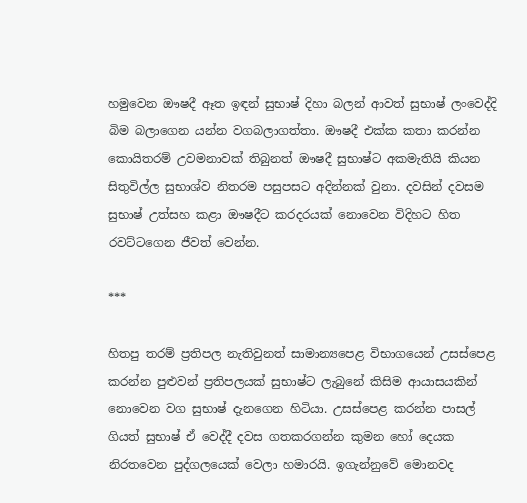හමුවෙන ඖෂදී ඈත ඉඳන් සුභාෂ් දිහා බලන් ආවත් සුභාෂ් ලංවෙද්දි බිම බලාගෙන යන්න වගබලාගත්තා. ඖෂදී එක්ක කතා කරන්න කොයිතරම් උවමනාවක් තිබුනත් ඖෂදී සුභාෂ්ට අකමැතියි කියන සිතුවිල්ල සුභාශ්ව නිතරම පසුපසට අදින්නක් වුනා. දවසින් දවසම සුභාෂ් උත්සහ කළා ඖෂදීට කරදරයක් නොවෙන විදිහට හිත රවට්ටගෙන ජීවත් වෙන්න.

***

හිතපු තරම් ප්‍රතිපල නැතිවුනත් සාමාන්‍යපෙළ විභාගයෙන් උසස්පෙළ කරන්න පුළුවන් ප්‍රතිපලයක් සුභාෂ්ට ලැබුනේ කිසිම ආයාසයකින් නොවෙන වග සුභාෂ් දැනගෙන හිටියා. උසස්පෙළ කරන්න පාසල් ගියත් සුභාෂ් ඒ වෙද්දී දවස ගතකරගන්න කුමන හෝ දෙයක නිරතවෙන පුද්ගලයෙක් වෙලා හමාරයි. ඉගැන්නුවේ මොනවද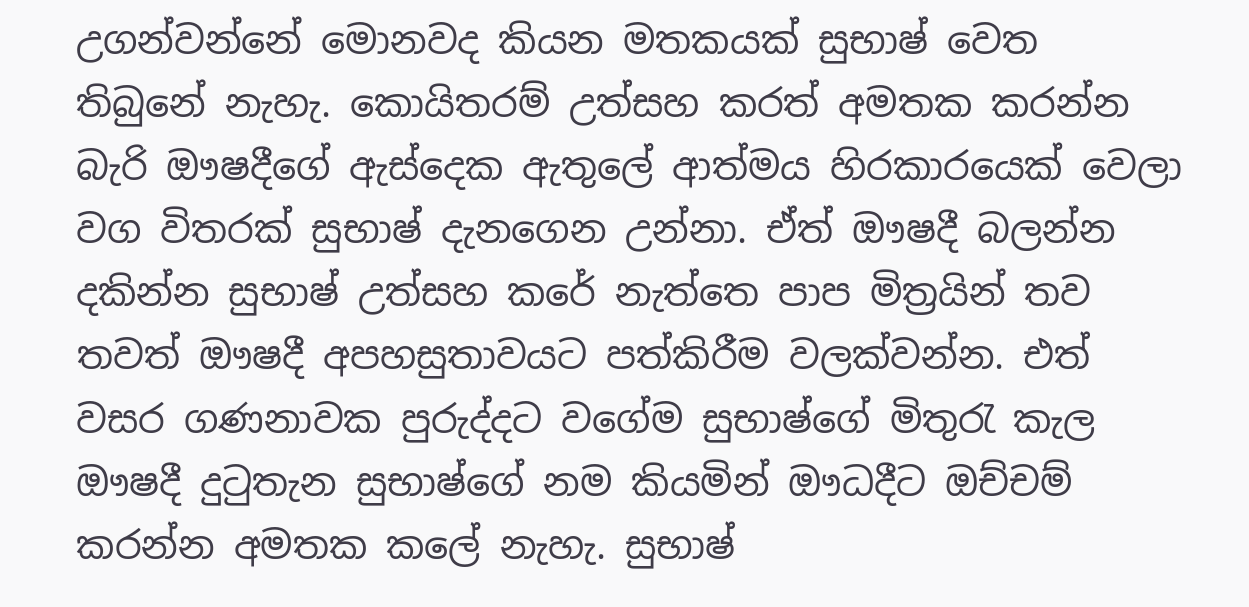උගන්වන්නේ මොනවද කියන මතකයක් සුභාෂ් වෙත තිබුනේ නැහැ. කොයිතරම් උත්සහ කරත් අමතක කරන්න බැරි ඖෂදීගේ ඇස්දෙක ඇතුලේ ආත්මය හිරකාරයෙක් වෙලා වග විතරක් සුභාෂ් දැනගෙන උන්නා. ඒත් ඖෂදී බලන්න දකින්න සුභාෂ් උත්සහ කරේ නැත්තෙ පාප මිත්‍රයින් තව තවත් ඖෂදී අපහසුතාවයට පත්කිරීම වලක්වන්න. එත් වසර ගණනාවක පුරුද්දට වගේම සුභාෂ්ගේ මිතුරැ කැල ඖෂදී දුටුතැන සුභාෂ්ගේ නම කියමින් ඖධදීට ඔච්චම් කරන්න අමතක කලේ නැහැ. සුභාෂ්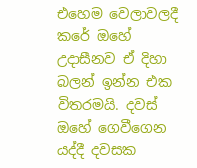එහෙම වෙලාවලදී කරේ ඔහේ උදාසීනව ඒ දිහා බලන් ඉන්න එක විතරමයි. දවස් ඔහේ ගෙවීගෙන යද්දී දවසක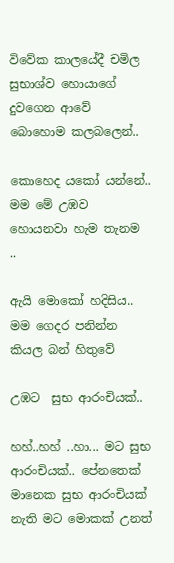විවේක කාලයේදී චමිල සුභාශ්ව හොයාගේ දුවගෙන ආවේ බොහොම කලබලෙන්..

කොහෙද යකෝ යන්නේ.. මම මේ උඹව හොයනවා හැම තැනම ..

ඇයි මොකෝ හදිසිය.. මම ගෙදර පනින්න කියල බන් හිතුවේ

උඹට  සුභ ආරංචියක්..

හහ්..හහ් ..හා... මට සුභ ආරංචියක්.. පේනතෙක් මානෙක සුභ ආරංචියක් නැති මට මොකක් උනත්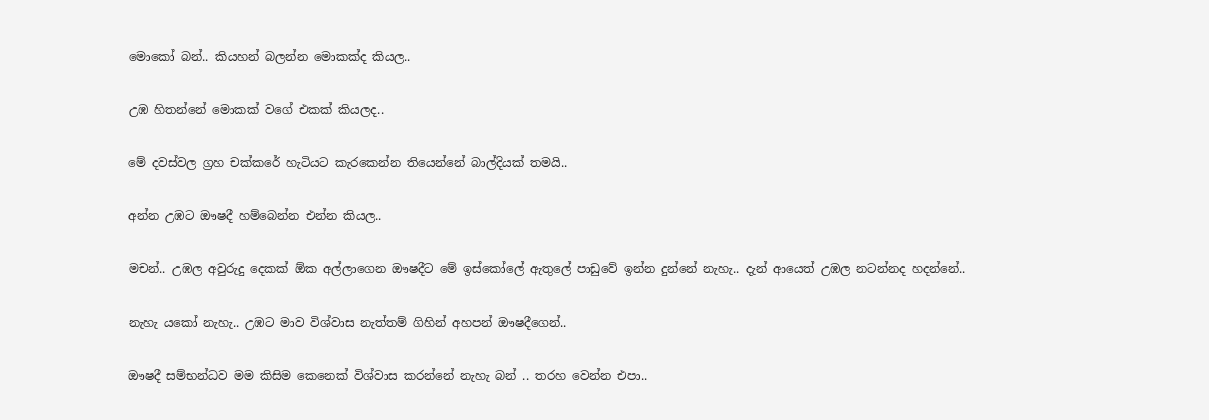මොකෝ බන්.. කියහන් බලන්න මොකක්ද කියල..

උඹ හිතන්නේ මොකක් වගේ එකක් කියලද..

මේ දවස්වල ග්‍රහ චක්කරේ හැටියට කැරකෙන්න තියෙන්නේ බාල්දියක් තමයි..

අන්න උඹට ඖෂදී හම්බෙන්න එන්න කියල..

මචන්.. උඹල අවුරුදු දෙකක් ඕක අල්ලාගෙන ඖෂදීට මේ ඉස්කෝලේ ඇතුලේ පාඩුවේ ඉන්න දුන්නේ නැහැ.. දැන් ආයෙත් උඹල නටන්නද හදන්නේ..

නැහැ යකෝ නැහැ.. උඹට මාව විශ්වාස නැත්තම් ගිහින් අහපන් ඖෂදීගෙන්..

ඖෂදී සම්භන්ධව මම කිසිම කෙනෙක් විශ්වාස කරන්නේ නැහැ බන් .. තරහ වෙන්න එපා..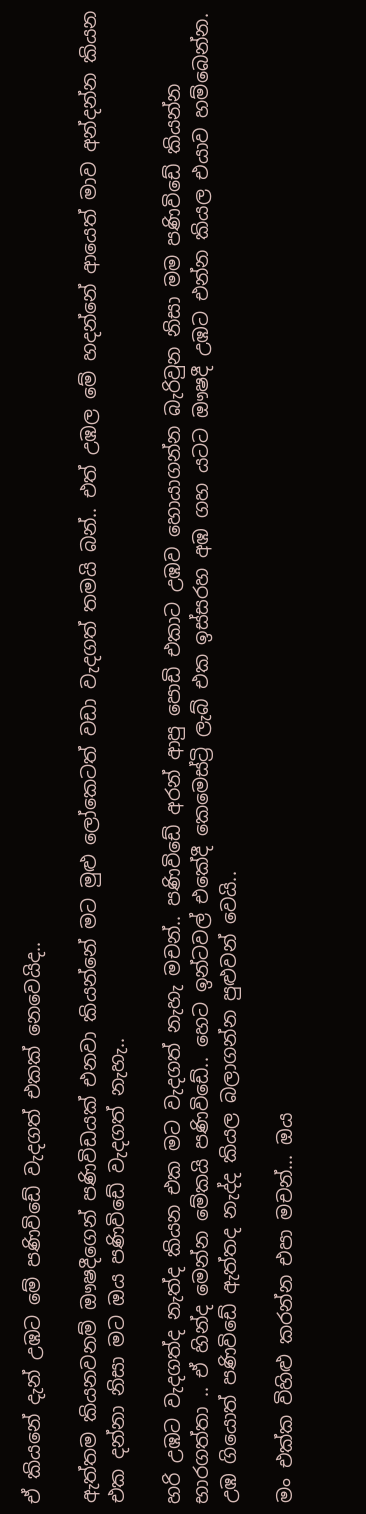ඒ කියනේ දැන් උඹට මේ පණිවිඩේ වැදගත් එකක් නෙවෙයිද..

ඇත්තම කියනවනම් ඖෂදීගෙන් පණිවිඩයක් එනවා කියන්නේ මට මුළු ලෝකෙටත් වඩා වැදගත් තමයි බන්.. එත් උඹල මේ හදන්නේ ආයෙත් මාව අන්දන්න කියන එක දන්නා නිසා මට ඔය පණිවිඩේ වැදගත් නැහැ..

හරි උඹට වැදගත්ද නැත්ද කියන එක මට වැදගත් නැහැ මචන්.. පණිවිඩේ අරන් ආපු පොඩි එකාට උඹව හොයාගන්න බැරිවුන නිසා මම පණිවිඩේ කියන්න භාරගත්තා .. ඒ හින්ද මෙන්න මේකයි පණිවිඩේ.. හෙට ඉන්ටවල් එකේදී කෙමෙස්ට්‍රි ලැබ් එක ඉස්සරහ අඹ ගහ යටට ඖෂදී උඹට එන්න කියල එයාව හම්බෙන්න. උඹ ගියොත් පණිවිඩේ ඇත්තද නැද්ද කියල බලාගන්න පුළුවන් වෙයි..

මං එක්ක විහිළු කරන්න එපා මචන්... ඔය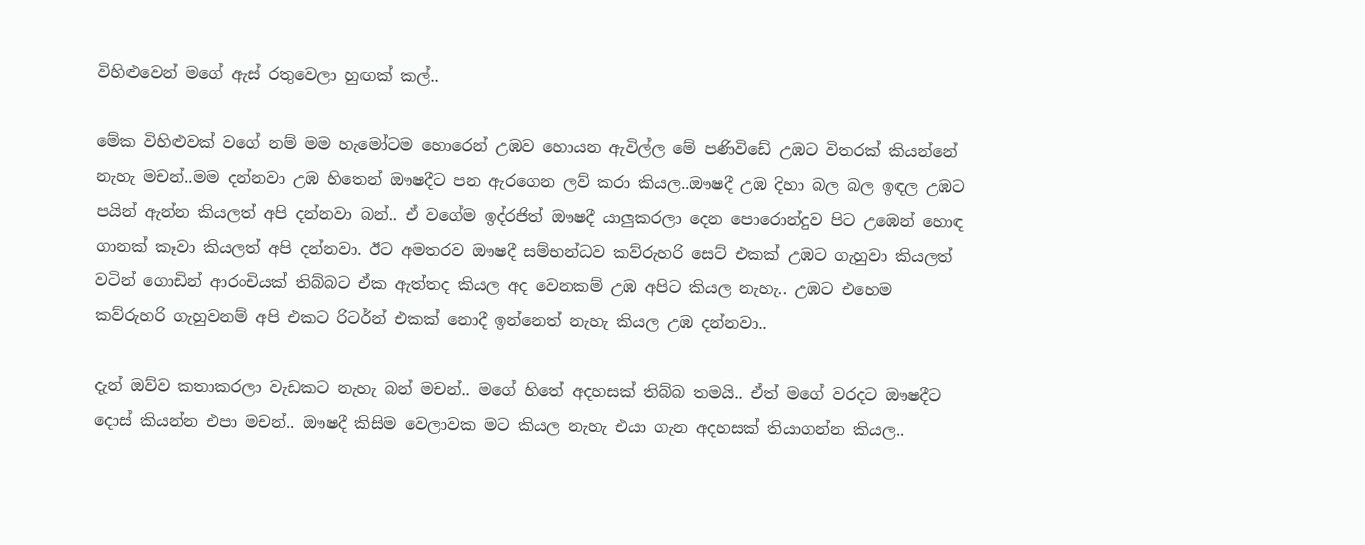විහිළුවෙන් මගේ ඇස් රතුවෙලා හුඟක් කල්..

මේක විහිළුවක් වගේ නම් මම හැමෝටම හොරෙන් උඹව හොයන ඇවිල්ල මේ පණිවිඩේ උඹට විතරක් කියන්නේ නැහැ මචන්..මම දන්නවා උඹ හිතෙන් ඖෂදීට පන ඇරගෙන ලව් කරා කියල..ඖෂදී උඹ දිහා බල බල ඉඳල උඹට පයින් ඇන්න කියලත් අපි දන්නවා බන්.. ඒ වගේම ඉද්රජිත් ඖෂදී යාලුකරලා දෙන පොරොන්දුව පිට උඹෙන් හොඳ ගානක් කෑවා කියලත් අපි දන්නවා. ඊට අමතරව ඖෂදී සම්භන්ධව කව්රුහරි සෙට් එකක් උඹට ගැහුවා කියලත් වටින් ගොඩින් ආරංචියක් තිබ්බට ඒක ඇත්තද කියල අද වෙනකම් උඹ අපිට කියල නැහැ.. උඹට එහෙම කව්රුහරි ගැහුවනම් අපි එකට රිටර්න් එකක් නොදී ඉන්නෙත් නැහැ කියල උඹ දන්නවා..

දැන් ඔව්ව කතාකරලා වැඩකට නැහැ බන් මචන්.. මගේ හිතේ අදහසක් තිබ්බ තමයි.. ඒත් මගේ වරදට ඖෂදීට දොස් කියන්න එපා මචන්.. ඖෂදී කිසිම වෙලාවක මට කියල නැහැ එයා ගැන අදහසක් තියාගන්න කියල..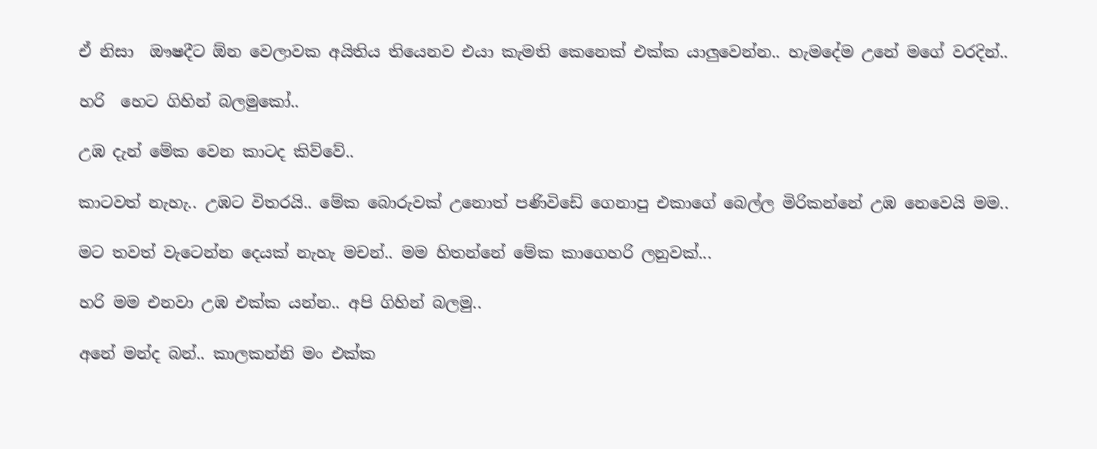ඒ නිසා  ඖෂදීට ඕන වෙලාවක අයිතිය තියෙනව එයා කැමති කෙනෙක් එක්ක යාලුවෙන්න.. හැමදේම උනේ මගේ වරදින්..

හරි  හෙට ගිහින් බලමුකෝ..

උඹ දැන් මේක වෙන කාටද කිව්වේ..

කාටවත් නැහැ.. උඹට විතරයි.. මේක බොරුවක් උනොත් පණිවිඩේ ගෙනාපු එකාගේ බෙල්ල මිරිකන්නේ උඹ නෙවෙයි මම..

මට තවත් වැටෙන්න දෙයක් නැහැ මචන්.. මම හිතන්නේ මේක කාගෙහරි ලනුවක්...

හරි මම එනවා උඹ එක්ක යන්න.. අපි ගිහින් බලමු..

අනේ මන්ද බන්.. කාලකන්නි මං එක්ක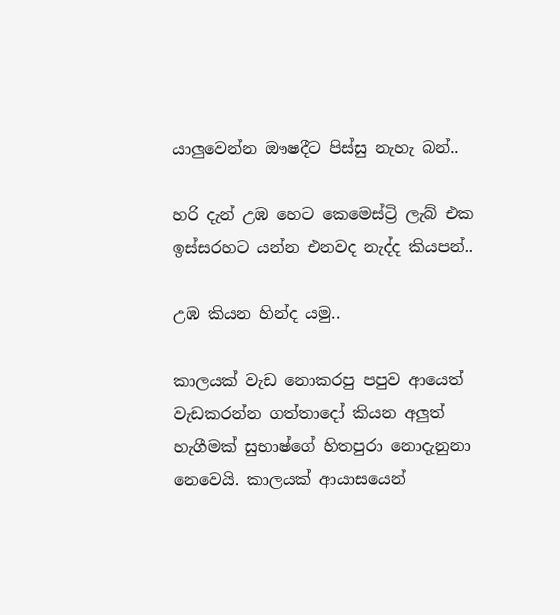යාලුවෙන්න ඖෂදීට පිස්සු නැහැ බන්..

හරි දැන් උඹ හෙට කෙමෙස්ට්‍රි ලැබ් එක ඉස්සරහට යන්න එනවද නැද්ද කියපන්..

උඹ කියන හින්ද යමු..

කාලයක් වැඩ නොකරපු පපුව ආයෙත් වැඩකරන්න ගත්තාදෝ කියන අලුත් හැගීමක් සුභාෂ්ගේ හිතපුරා නොදැනුනා නෙවෙයි. කාලයක් ආයාසයෙන්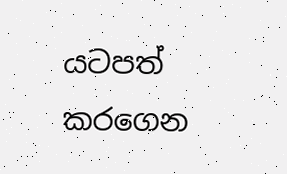යටපත් කරගෙන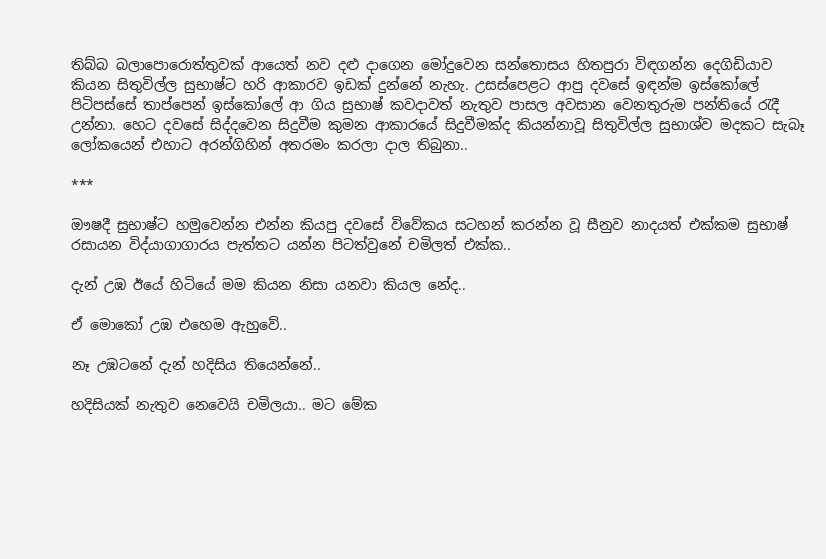තිබ්බ බලාපොරොත්තුවක් ආයෙත් නව දළු දාගෙන මෝදුවෙන සන්තොසය හිතපුරා විඳගන්න දෙගිඩියාව කියන සිතුවිල්ල සුභාෂ්ට හරි ආකාරව ඉඩක් දුන්නේ නැහැ. උසස්පෙළට ආපු දවසේ ඉඳන්ම ඉස්කෝලේ පිටිපස්සේ තාප්පෙන් ඉස්කෝලේ ආ ගිය සුභාෂ් කවදාවත් නැතුව පාසල අවසාන වෙනතුරුම පන්තියේ රැදී උන්නා. හෙට දවසේ සිද්දවෙන සිදුවීම කුමන ආකාරයේ සිදුවීමක්ද කියන්නාවූ සිතුවිල්ල සුභාශ්ව මදකට සැබෑ ලෝකයෙන් එහාට අරන්ගිහින් අතරමං කරලා දාල තිබුනා..

***

ඖෂදී සුභාෂ්ට හමුවෙන්න එන්න කියපු දවසේ විවේකය සටහන් කරන්න වූ සීනුව නාදයත් එක්කම සුභාෂ් රසායන විද්යාගාගාරය පැත්තට යන්න පිටත්වුනේ චමිලත් එක්ක..

දැන් උඹ ඊයේ හිටියේ මම කියන නිසා යනවා කියල නේද..

ඒ මොකෝ උඹ එහෙම ඇහුවේ..

නෑ උඹටනේ දැන් හදිසිය තියෙන්නේ..

හදිසියක් නැතුව නෙවෙයි චමිලයා.. මට මේක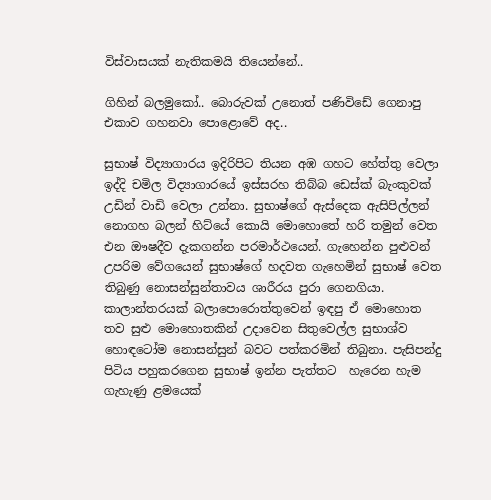විස්වාසයක් නැතිකමයි තියෙන්නේ..

ගිහින් බලමුකෝ.. බොරුවක් උනොත් පණිවිඩේ ගෙනාපු එකාව ගහනවා පොළොවේ අද..

සුභාෂ් විද්‍යාගාරය ඉදිරිපිට තියන අඹ ගහට හේත්තු වෙලා ඉද්දි චමිල විද්‍යාගාරයේ ඉස්සරහ තිබ්බ ඩෙස්ක් බැංකුවක් උඩින් වාඩි වෙලා උන්නා. සුභාෂ්ගේ ඇස්දෙක ඇසිපිල්ලන් නොගහ බලන් හිට්යේ කොයි මොහොතේ හරි තමුන් වෙත එන ඖෂදීව දැකගන්න පරමාර්ථයෙන්. ගැහෙන්න පුළුවන් උපරිම වේගයෙන් සුභාෂ්ගේ හදවත ගැහෙමින් සුභාෂ් වෙත තිබුණු නොසන්සුන්තාවය ශාරීරය පුරා ගෙනගියා. කාලාන්තරයක් බලාපොරොත්තුවෙන් ඉඳපු ඒ මොහොත තව සුළු මොහොතකින් උදාවෙන සිතුවෙල්ල සුභාශ්ව හොඳටෝම නොසන්සුන් බවට පත්කරමින් තිබුනා. පැසිපන්දු පිටිය පහුකරගෙන සුභාෂ් ඉන්න පැත්තට  හැරෙන හැම ගැහැණු ළමයෙක්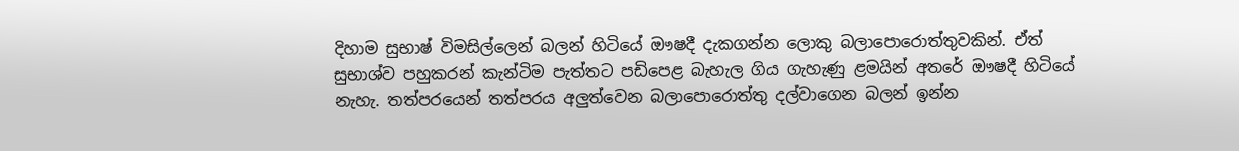දිහාම සුභාෂ් විමසිල්ලෙන් බලන් හිටියේ ඖෂදී දැකගන්න ලොකු බලාපොරොත්තුවකින්. ඒත් සුභාශ්ව පහුකරන් කැන්ටිම පැත්තට පඩිපෙළ බැහැල ගිය ගැහැණු ළමයින් අතරේ ඖෂදී හිටියේ නැහැ. තත්පරයෙන් තත්පරය අලුත්වෙන බලාපොරොත්තු දල්වාගෙන බලන් ඉන්න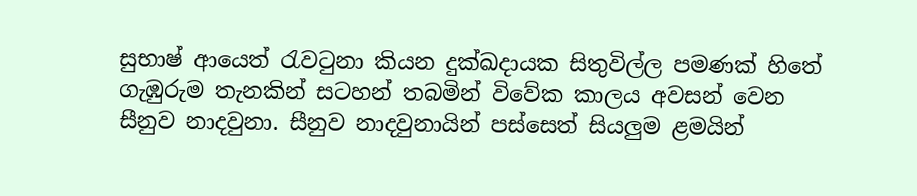සුභාෂ් ආයෙත් රැවටුනා කියන දුක්ඛදායක සිතුවිල්ල පමණක් හිතේ ගැඹුරුම තැනකින් සටහන් තබමින් විවේක කාලය අවසන් වෙන සීනුව නාදවුනා. සීනුව නාදවුනායින් පස්සෙත් සියලුම ළමයින්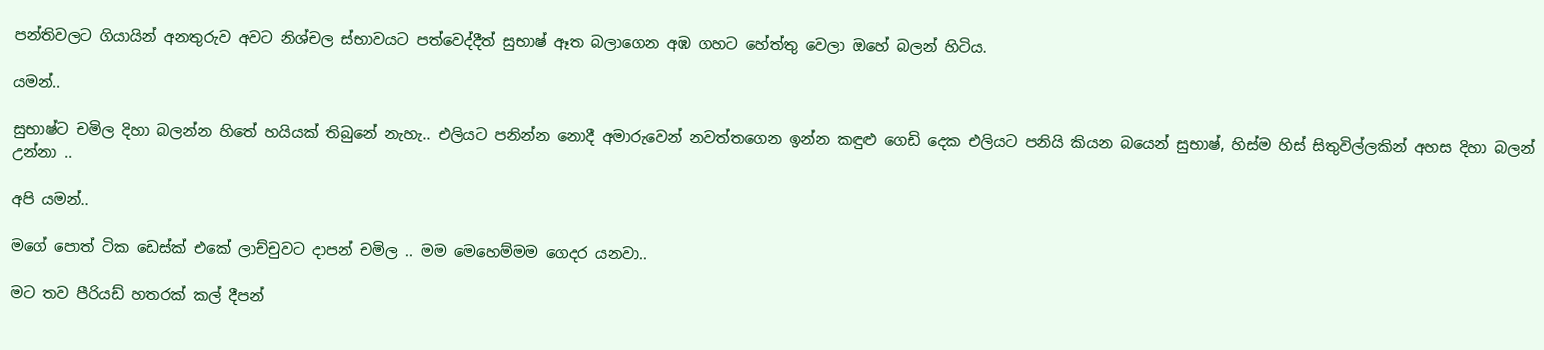පන්තිවලට ගියායින් අනතුරුව අවට නිශ්චල ස්භාවයට පත්වෙද්දීත් සුභාෂ් ඈත බලාගෙන අඹ ගහට හේත්තු වෙලා ඔහේ බලන් හිටිය.

යමන්..

සුභාෂ්ට චමිල දිහා බලන්න හිතේ හයියක් තිබුනේ නැහැ.. එලියට පනින්න නොදී අමාරුවෙන් නවත්තගෙන ඉන්න කඳුළු ගෙඩි දෙක එලියට පනියි කියන බයෙන් සුභාෂ්, හිස්ම හිස් සිතුවිල්ලකින් අහස දිහා බලන් උන්නා ..

අපි යමන්..

මගේ පොත් ටික ඩෙස්ක් එකේ ලාච්චුවට දාපන් චමිල .. මම මෙහෙම්මම ගෙදර යනවා..

මට තව පීරියඩ් හතරක් කල් දීපන්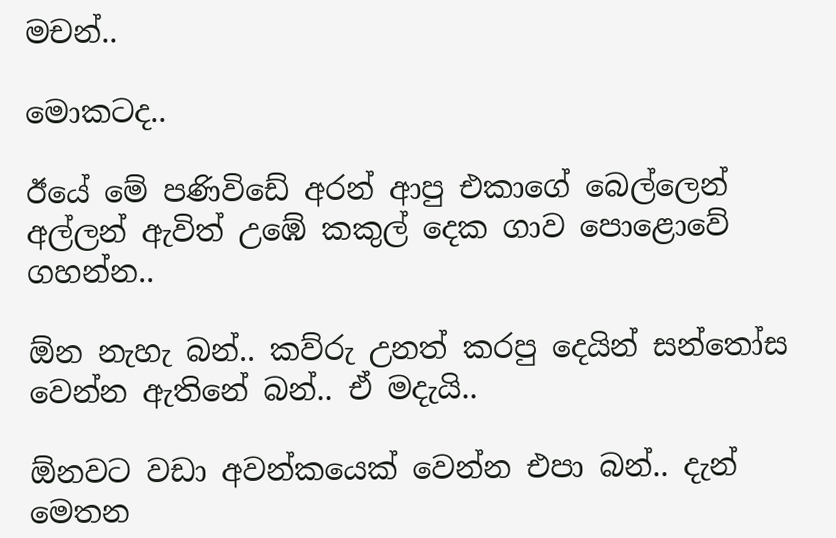මචන්..

මොකටද..

ඊයේ මේ පණිවිඩේ අරන් ආපු එකාගේ බෙල්ලෙන් අල්ලන් ඇවිත් උඹේ කකුල් දෙක ගාව පොළොවේ ගහන්න..

ඕන නැහැ බන්.. කව්රු උනත් කරපු දෙයින් සන්තෝස වෙන්න ඇතිනේ බන්.. ඒ මදැයි..

ඕනවට වඩා අවන්කයෙක් වෙන්න එපා බන්.. දැන් මෙතන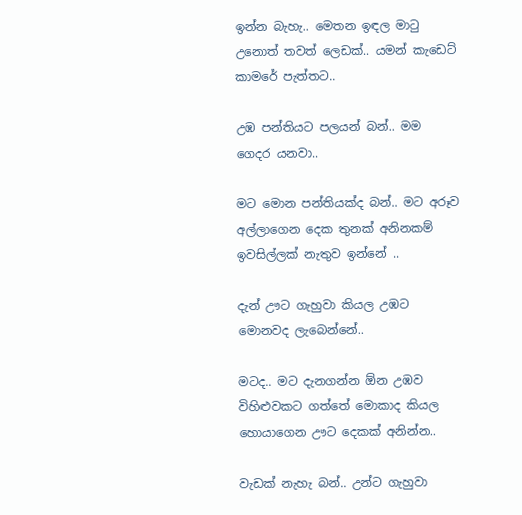ඉන්න බැහැ.. මෙතන ඉඳල මාටු උනොත් තවත් ලෙඩක්.. යමන් කැඩෙට් කාමරේ පැත්තට..

උඹ පන්තියට පලයන් බන්.. මම ගෙදර යනවා..

මට මොන පන්තියක්ද බන්.. මට අරූව අල්ලාගෙන දෙක තුනක් අනිනකම් ඉවසිල්ලක් නැතුව ඉන්නේ ..

දැන් ඌට ගැහුවා කියල උඹට මොනවද ලැබෙන්නේ..

මටද.. මට දැනගන්න ඕන උඹව විහිළුවකට ගත්තේ මොකාද කියල හොයාගෙන ඌට දෙකක් අනින්න..

වැඩක් නැහැ බන්.. උන්ට ගැහුවා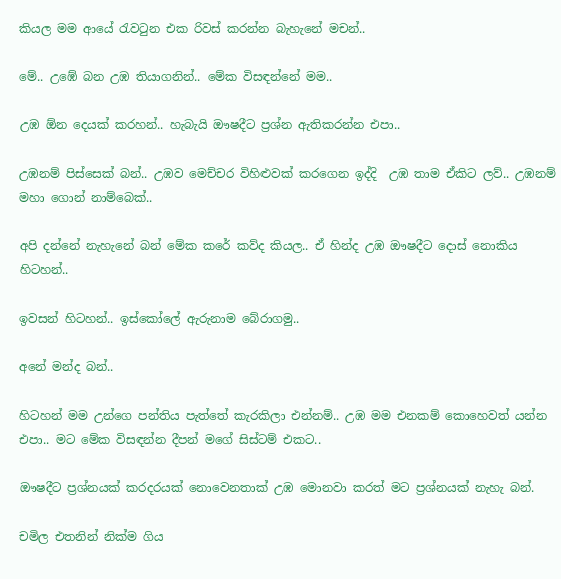කියල මම ආයේ රැවටුන එක රිවස් කරන්න බැහැනේ මචන්..

මේ.. උඹේ බන උඹ තියාගනින්.. මේක විසඳන්නේ මම..

උඹ ඕන දෙයක් කරහන්.. හැබැයි ඖෂදීට ප්‍රශ්න ඇතිකරන්න එපා..

උඹනම් පිස්සෙක් බන්.. උඹව මෙච්චර විහිළුවක් කරගෙන ඉද්දි  උඹ තාම ඒකිට ලව්.. උඹනම් මහා ගොන් නාම්බෙක්..

අපි දන්නේ නැහැනේ බන් මේක කරේ කව්ද කියල.. ඒ හින්ද උඹ ඖෂදීට දොස් නොකිය හිටහන්..

ඉවසන් හිටහන්.. ඉස්කෝලේ ඇරුනාම බේරාගමු..

අනේ මන්ද බන්..

හිටහන් මම උන්ගෙ පන්තිය පැත්තේ කැරකිලා එන්නම්.. උඹ මම එනකම් කොහෙවත් යන්න එපා.. මට මේක විසඳන්න දීපන් මගේ සිස්ටම් එකට..

ඖෂදීට ප්‍රශ්නයක් කරදරයක් නොවෙනතාක් උඹ මොනවා කරත් මට ප්‍රශ්නයක් නැහැ බන්.

චමිල එතනින් නික්ම ගිය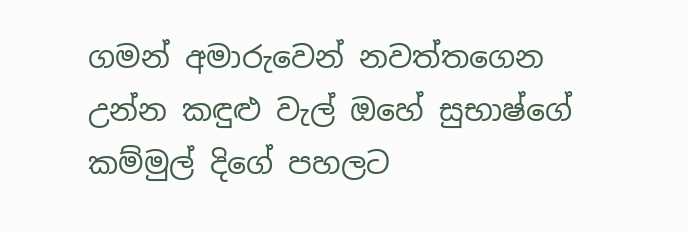ගමන් අමාරුවෙන් නවත්තගෙන උන්න කඳුළු වැල් ඔහේ සුභාෂ්ගේ කම්මුල් දිගේ පහලට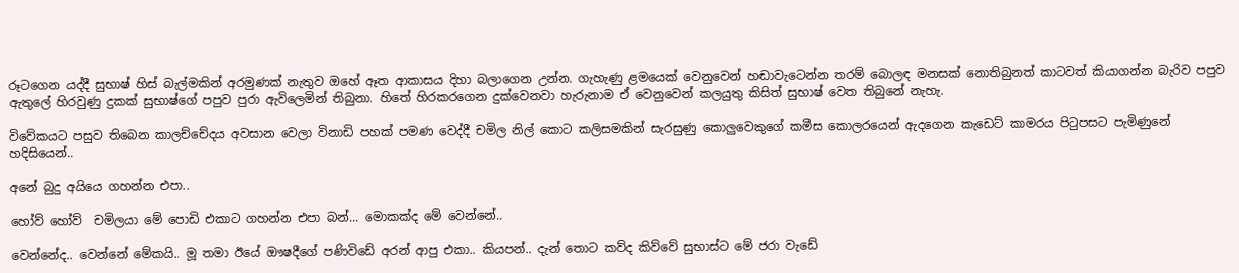රූටගෙන යද්දී සුභාෂ් හිස් බැල්මකින් අරමුණක් නැතුව ඔහේ ඈත ආකාසය දිහා බලාගෙන උන්න. ගැහැණු ළමයෙක් වෙනුවෙන් හඬාවැටෙන්න තරම් බොලඳ මනසක් නොතිබුනත් කාටවත් කියාගන්න බැරිව පපුව ඇතුලේ හිරවුණු දුකක් සුභාෂ්ගේ පපුව පුරා ඇවිලෙමින් තිබුනා. හිතේ හිරකරගෙන දුක්වෙනවා හැරුනාම ඒ වෙනුවෙන් කලයුතු කිසිත් සුභාෂ් වෙත තිබුනේ නැහැ.

විවේකයට පසුව තිබෙන කාලච්චේදය අවසාන වෙලා විනාඩි පහක් පමණ වෙද්දී චමිල නිල් කොට කලිසමකින් සැරසුණු කොලුවෙකුගේ කමීස කොලරයෙන් ඇදගෙන කැඩෙට් කාමරය පිටුපසට පැමිණුනේ හදිසියෙන්..

අනේ බුදු අයියෙ ගහන්න එපා..

හෝව් හෝව්  චමිලයා මේ පොඩි එකාට ගහන්න එපා බන්... මොකක්ද මේ වෙන්නේ..

වෙන්නේද.. වෙන්නේ මේකයි.. මූ තමා ඊයේ ඖෂදීගේ පණිවිඩේ අරන් ආපු එකා.. කියපන්.. දැන් තොට කව්ද කිව්වේ සුභාස්ට මේ ජරා වැඩේ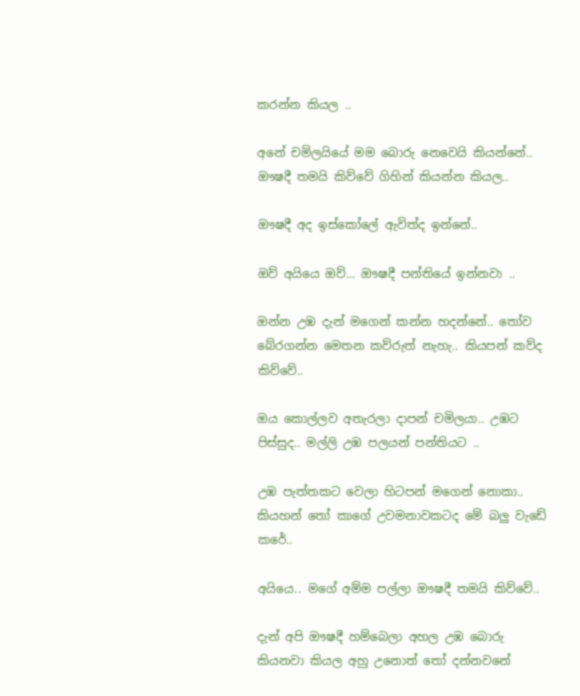කරන්න කියල ..

අනේ චමිලයියේ මම බොරු නෙවෙයි කියන්නේ.. ඖෂදී තමයි කිව්වේ ගිහින් කියන්න කියල..

ඖෂදී අද ඉස්කෝලේ ඇවිත්ද ඉන්නේ..

ඔව් අයියෙ ඔව්... ඖෂදී පන්තියේ ඉන්නවා ..

ඔන්න උඹ දැන් මගෙන් කන්න හදන්නේ.. තෝව බේරගන්න මෙතන කව්රුත් නැහැ.. කියපන් කව්ද කිව්වේ..

ඔය කොල්ලව අතැරලා දාපන් චමිලයා.. උඹට පිස්සුද.. මල්ලි උඹ පලයන් පන්තියට ..

උඹ පැත්තකට වෙලා හිටපන් මගෙන් නොකා.. කියහන් තෝ කාගේ උවමනාවකටද මේ බලු වැඩේ කරේ..

අයියෙ.. මගේ අම්ම පල්ලා ඖෂදී තමයි කිව්වේ..

දැන් අපි ඖෂදී හම්බෙලා අහල උඹ බොරු කියනවා කියල අහු උනොත් තෝ දන්නවනේ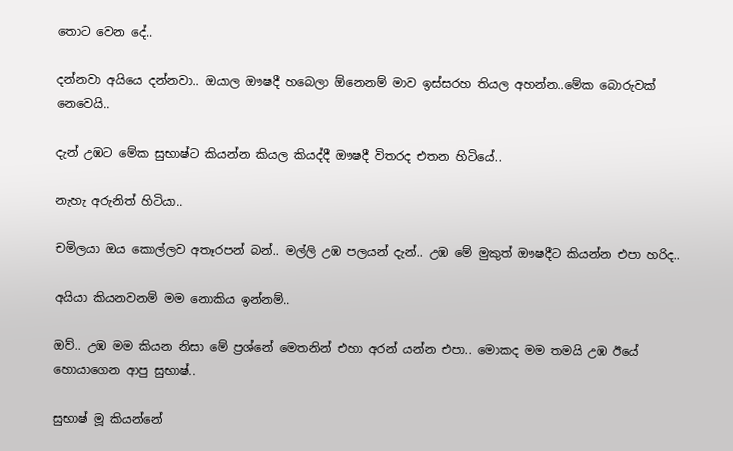තොට වෙන දේ..

දන්නවා අයියෙ දන්නවා.. ඔයාල ඖෂදී හබෙලා ඕනෙනම් මාව ඉස්සරහ තියල අහන්න..මේක බොරුවක් නෙවෙයි..

දැන් උඹට මේක සුභාෂ්ට කියන්න කියල කියද්දී ඖෂදී විතරද එතන හිටියේ..

නැහැ අරුනිත් හිටියා..

චමිලයා ඔය කොල්ලව අතෑරපන් බන්.. මල්ලි උඹ පලයන් දැන්.. උඹ මේ මුකුත් ඖෂදීට කියන්න එපා හරිද..

අයියා කියනවනම් මම නොකිය ඉන්නම්..

ඔව්.. උඹ මම කියන නිසා මේ ප්‍රශ්නේ මෙතනින් එහා අරන් යන්න එපා.. මොකද මම තමයි උඹ ඊයේ හොයාගෙන ආපු සුභාෂ්..

සුභාෂ් මූ කියන්නේ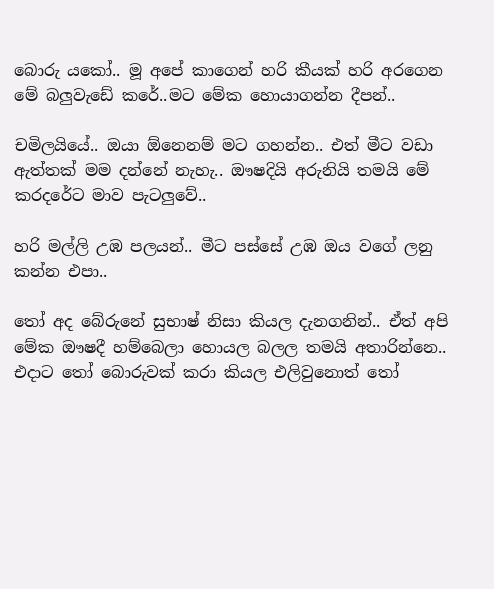බොරු යකෝ.. මූ අපේ කාගෙන් හරි කීයක් හරි අරගෙන මේ බලුවැඩේ කරේ..මට මේක හොයාගන්න දීපන්..

චමිලයියේ.. ඔයා ඕනෙනම් මට ගහන්න.. එත් මීට වඩා ඇත්තක් මම දන්නේ නැහැ.. ඖෂදියි අරුනියි තමයි මේ කරදරේට මාව පැටලුවේ..

හරි මල්ලි උඹ පලයන්.. මීට පස්සේ උඹ ඔය වගේ ලනු කන්න එපා..

තෝ අද බේරුනේ සුභාෂ් නිසා කියල දැනගනින්.. ඒත් අපි මේක ඖෂදී හම්බෙලා හොයල බලල තමයි අතාරින්නෙ.. එදාට තෝ බොරුවක් කරා කියල එලිවුනොත් තෝ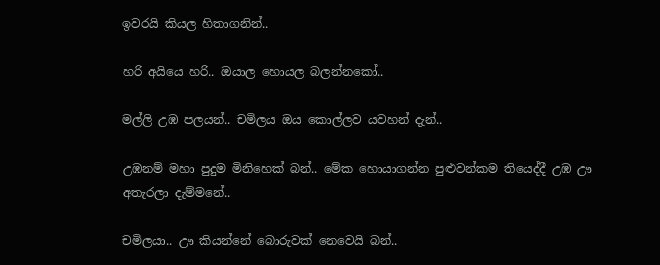ඉවරයි කියල හිතාගනින්..

හරි අයියෙ හරි.. ඔයාල හොයල බලන්නකෝ..

මල්ලි උඹ පලයන්.. චමිලය ඔය කොල්ලව යවහන් දැන්..

උඹනම් මහා පුදුම මිනිහෙක් බන්.. මේක හොයාගන්න පුළුවන්කම තියෙද්දී උඹ ඌ අතැරලා දැම්මනේ..

චමිලයා.. ඌ කියන්නේ බොරුවක් නෙවෙයි බන්..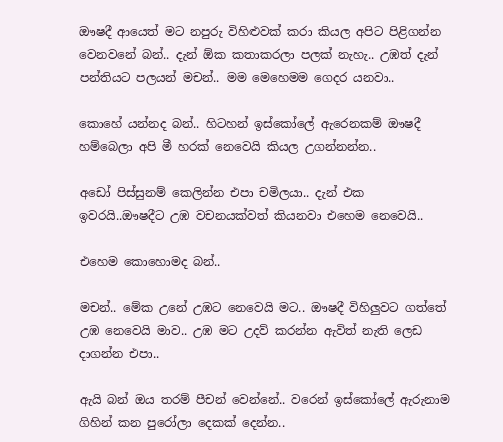ඖෂදී ආයෙත් මට නපුරු විහිළුවක් කරා කියල අපිට පිළිගන්න වෙනවනේ බන්.. දැන් ඕක කතාකරලා පලක් නැහැ.. උඹත් දැන් පන්තියට පලයන් මචන්.. මම මෙහෙමම ගෙදර යනවා..

කොහේ යන්නද බන්.. හිටහන් ඉස්කෝලේ ඇරෙනකම් ඖෂදී හම්බෙලා අපි මී හරක් නෙවෙයි කියල උගන්නන්න..

අඩෝ පිස්සුනම් කෙලින්න එපා චමිලයා.. දැන් එක ඉවරයි..ඖෂදීට උඹ වචනයක්වත් කියනවා එහෙම නෙවෙයි..

එහෙම කොහොමද බන්..

මචන්.. මේක උනේ උඹට නෙවෙයි මට.. ඖෂදී විහිලුවට ගත්තේ උඹ නෙවෙයි මාව.. උඹ මට උදව් කරන්න ඇවිත් නැති ලෙඩ දාගන්න එපා..

ඇයි බන් ඔය තරම් පීචන් වෙන්නේ.. වරෙන් ඉස්කෝලේ ඇරුනාම ගිහින් කන පුරෝලා දෙකක් දෙන්න..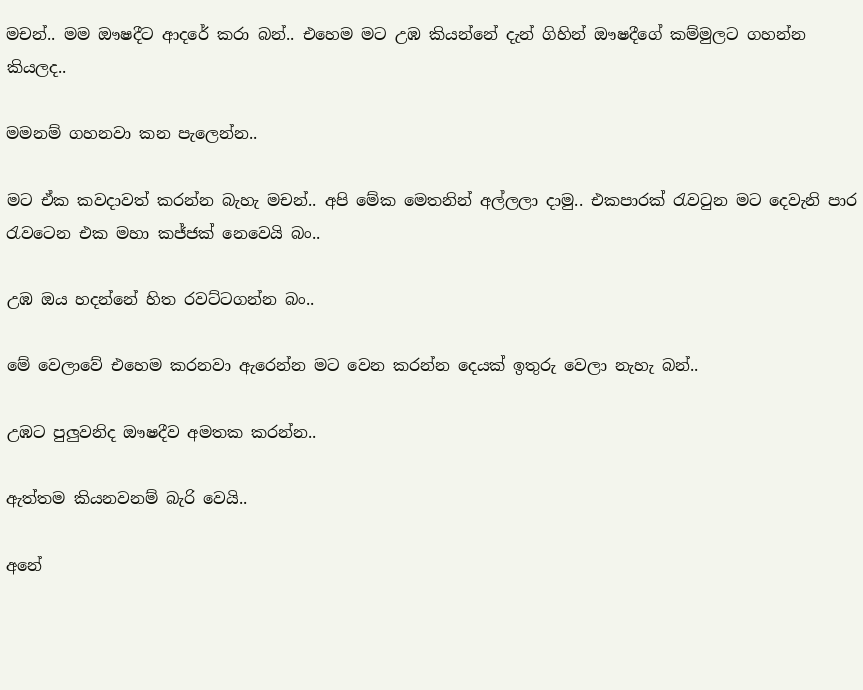මචන්.. මම ඖෂදීට ආදරේ කරා බන්.. එහෙම මට උඹ කියන්නේ දැන් ගිහින් ඖෂදීගේ කම්මුලට ගහන්න කියලද..

මමනම් ගහනවා කන පැලෙන්න..

මට ඒක කවදාවත් කරන්න බැහැ මචන්.. අපි මේක මෙතනින් අල්ලලා දාමු.. එකපාරක් රැවටුන මට දෙවැනි පාර රැවටෙන එක මහා කජ්ජක් නෙවෙයි බං..

උඹ ඔය හදන්නේ හිත රවට්ටගන්න බං..

මේ වෙලාවේ එහෙම කරනවා ඇරෙන්න මට වෙන කරන්න දෙයක් ඉතුරු වෙලා නැහැ බන්..

උඹට පුලුවනිද ඖෂදීව අමතක කරන්න..

ඇත්තම කියනවනම් බැරි වෙයි..

අනේ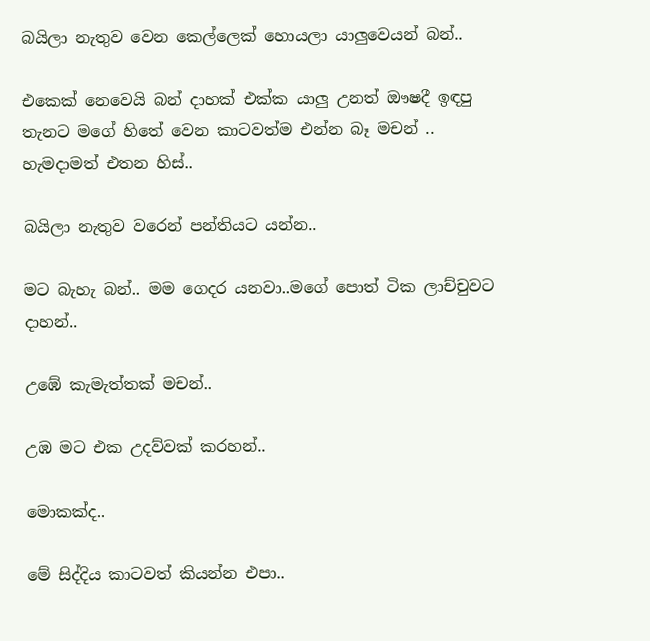බයිලා නැතුව වෙන කෙල්ලෙක් හොයලා යාලුවෙයන් බන්..

එකෙක් නෙවෙයි බන් දාහක් එක්ක යාලු උනත් ඖෂදී ඉඳපු තැනට මගේ හිතේ වෙන කාටවත්ම එන්න බෑ මචන් .. හැමදාමත් එතන හිස්..

බයිලා නැතුව වරෙන් පන්තියට යන්න..

මට බැහැ බන්.. මම ගෙදර යනවා..මගේ පොත් ටික ලාච්චුවට දාහන්..

උඹේ කැමැත්තක් මචන්..

උඹ මට එක උදව්වක් කරහන්..

මොකක්ද..

මේ සිද්දිය කාටවත් කියන්න එපා..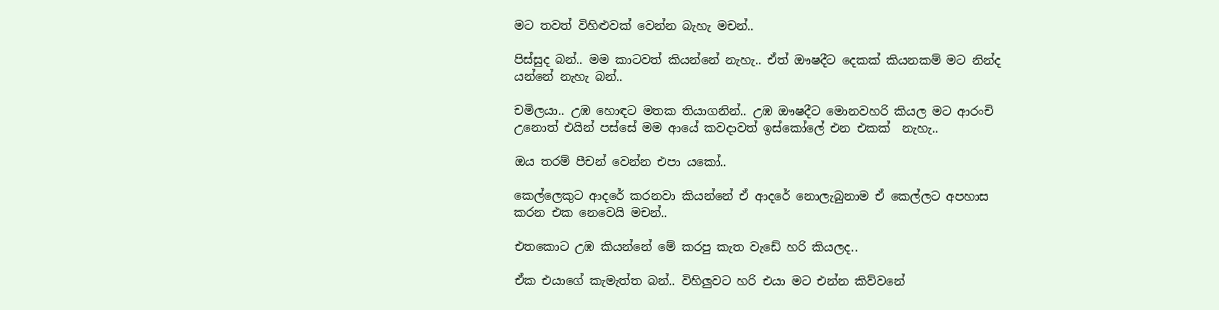මට තවත් විහිළුවක් වෙන්න බැහැ මචන්..

පිස්සුද බන්.. මම කාටවත් කියන්නේ නැහැ.. ඒත් ඖෂදීට දෙකක් කියනකම් මට නින්ද යන්නේ නැහැ බන්..

චමිලයා.. උඹ හොඳට මතක තියාගනින්.. උඹ ඖෂදීට මොනවහරි කියල මට ආරංචි උනොත් එයින් පස්සේ මම ආයේ කවදාවත් ඉස්කෝලේ එන එකක්  නැහැ..

ඔය තරම් පීචන් වෙන්න එපා යකෝ..

කෙල්ලෙකුට ආදරේ කරනවා කියන්නේ ඒ ආදරේ නොලැබුනාම ඒ කෙල්ලට අපහාස කරන එක නෙවෙයි මචන්..

එතකොට උඹ කියන්නේ මේ කරපු කැත වැඩේ හරි කියලද..

ඒක එයාගේ කැමැත්ත බන්.. විහිලුවට හරි එයා මට එන්න කිව්වනේ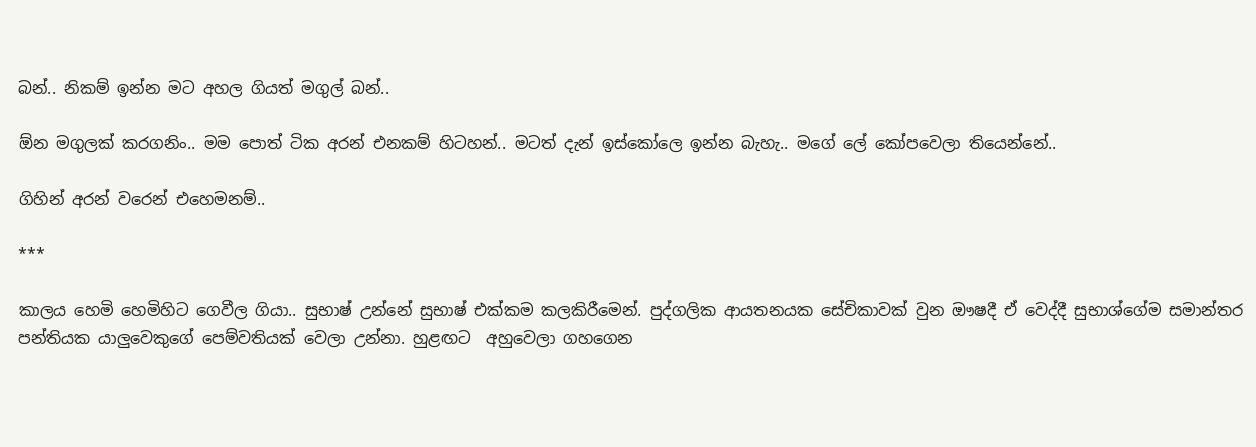බන්.. නිකම් ඉන්න මට අහල ගියත් මගුල් බන්..

ඕන මගුලක් කරගනිං.. මම පොත් ටික අරන් එනකම් හිටහන්.. මටත් දැන් ඉස්කෝලෙ ඉන්න බැහැ.. මගේ ලේ කෝපවෙලා තියෙන්නේ..

ගිහින් අරන් වරෙන් එහෙමනම්..

***

කාලය හෙමි හෙමිහිට ගෙවීල ගියා.. සුභාෂ් උන්නේ සුභාෂ් එක්කම කලකිරීමෙන්. පුද්ගලික ආයතනයක සේචිකාවක් වුන ඖෂදී ඒ වෙද්දී සුභාශ්ගේම සමාන්තර පන්තියක යාලුවෙකුගේ පෙම්වතියක් වෙලා උන්නා. හුළඟට  අහුවෙලා ගහගෙන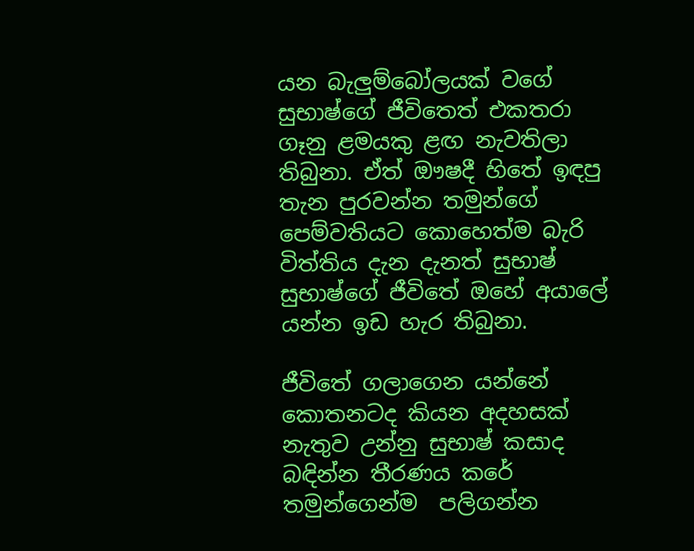යන බැලුම්බෝලයක් වගේ සුභාෂ්ගේ ජීවිතෙත් එකතරා ගෑනු ළමයකු ළඟ නැවතිලා තිබුනා. ඒත් ඖෂදී හිතේ ඉඳපු තැන පුරවන්න තමුන්ගේ පෙම්වතියට කොහෙත්ම බැරි විත්තිය දැන දැනත් සුභාෂ් සුභාෂ්ගේ ජීවිතේ ඔහේ අයාලේ යන්න ඉඩ හැර තිබුනා.

ජීවිතේ ගලාගෙන යන්නේ කොතනටද කියන අදහසක් නැතුව උන්නු සුභාෂ් කසාද බඳින්න තීරණය කරේ තමුන්ගෙන්ම  පලිගන්න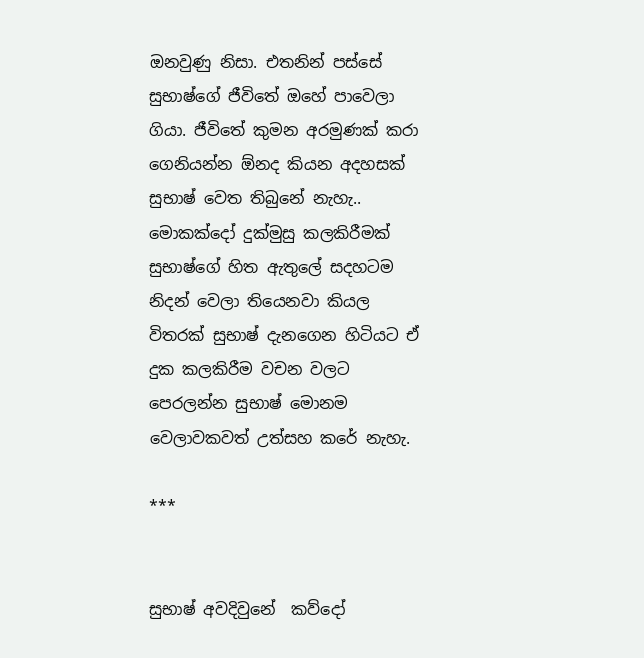ඔනවුණු නිසා. එතනින් පස්සේ සුභාෂ්ගේ ජීවිතේ ඔහේ පාවෙලා ගියා. ජීවිතේ කුමන අරමුණක් කරා ගෙනියන්න ඕනද කියන අදහසක් සුභාෂ් වෙත තිබුනේ නැහැ.. මොකක්දෝ දුක්මුසු කලකිරීමක් සුභාෂ්ගේ හිත ඇතුලේ සදහටම නිදන් වෙලා තියෙනවා කියල විතරක් සුභාෂ් දැනගෙන හිටියට ඒ දුක කලකිරීම වචන වලට පෙරලන්න සුභාෂ් මොනම වෙලාවකවත් උත්සහ කරේ නැහැ.

***


සුභාෂ් අවදිවුනේ  කව්දෝ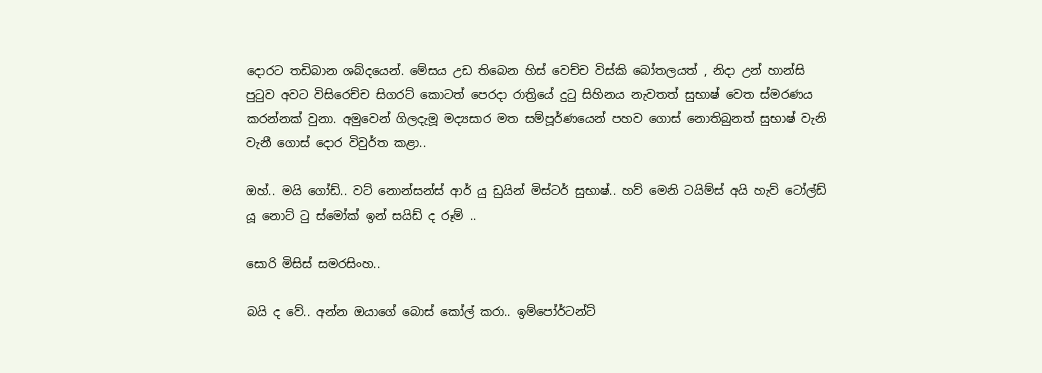දොරට තඩිබාන ශබ්දයෙන්. මේසය උඩ තිබෙන හිස් වෙච්ච විස්කි බෝතලයත් , නිදා උන් හාන්සි පුටුව අවට විසිරෙච්ච සිගරට් කොටත් පෙරදා රාත්‍රියේ දුටු සිහිනය නැවතත් සුභාෂ් වෙත ස්මරණය කරන්නක් වුනා. අමුවෙන් ගිලදැමූ මද්‍යසාර මත සම්පූර්ණයෙන් පහව ගොස් නොතිබුනත් සුභාෂ් වැනි වැනී ගොස් දොර විවුර්ත කළා..

ඔහ්.. මයි ගෝඩ්.. වට් නොන්සන්ස් ආර් යු ඩුයින් මිස්ටර් සුභාෂ්.. හව් මෙනි ටයිම්ස් අයි හැව් ටෝල්ඩ් යූ නොට් ටු ස්මෝක් ඉන් සයිඩ් ද රූම් ..

සොරි මිසිස් සමරසිංහ..

බයි ද වේ.. අන්න ඔයාගේ බොස් කෝල් කරා.. ඉම්පෝර්ටන්ට්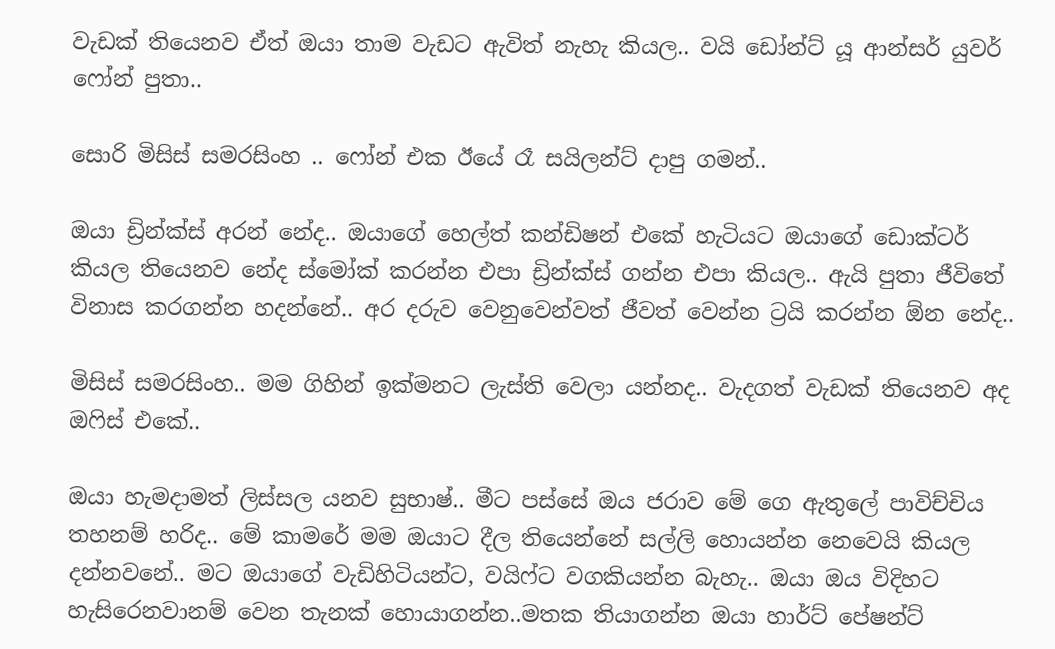වැඩක් තියෙනව ඒත් ඔයා තාම වැඩට ඇවිත් නැහැ කියල.. වයි ඩෝන්ට් යූ ආන්සර් යුවර් ෆෝන් පුතා..

සොරි මිසිස් සමරසිංහ .. ෆෝන් එක ඊයේ රෑ සයිලන්ට් දාපු ගමන්..

ඔයා ඩ්‍රින්ක්ස් අරන් නේද.. ඔයාගේ හෙල්ත් කන්ඩිෂන් එකේ හැටියට ඔයාගේ ඩොක්ටර් කියල තියෙනව නේද ස්මෝක් කරන්න එපා ඩ්‍රින්ක්ස් ගන්න එපා කියල.. ඇයි පුතා ජීවිතේ විනාස කරගන්න හදන්නේ.. අර දරුව වෙනුවෙන්වත් ජීවත් වෙන්න ට්‍රයි කරන්න ඕන නේද..

මිසිස් සමරසිංහ.. මම ගිහින් ඉක්මනට ලැස්ති වෙලා යන්නද.. වැදගත් වැඩක් තියෙනව අද ඔෆිස් එකේ..

ඔයා හැමදාමත් ලිස්සල යනව සුභාෂ්.. මීට පස්සේ ඔය ජරාව මේ ගෙ ඇතුලේ පාවිච්චිය තහනම් හරිද.. මේ කාමරේ මම ඔයාට දීල තියෙන්නේ සල්ලි හොයන්න නෙවෙයි කියල දන්නවනේ.. මට ඔයාගේ වැඩිහිටියන්ට, වයිෆ්ට වගකියන්න බැහැ.. ඔයා ඔය විදිහට හැසිරෙනවානම් වෙන තැනක් හොයාගන්න..මතක තියාගන්න ඔයා හාර්ට් පේෂන්ට්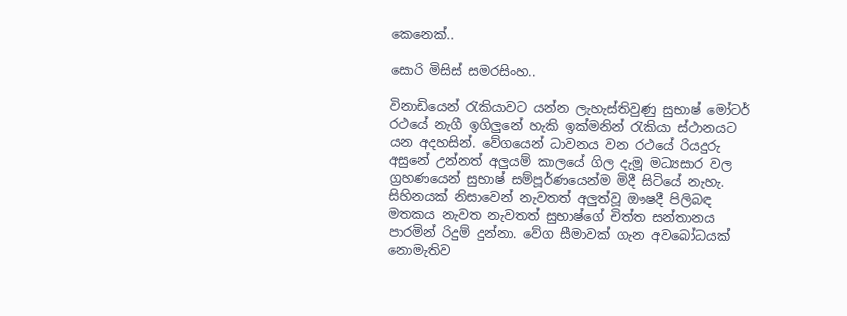කෙනෙක්..

සොරි මිසිස් සමරසිංහ..

විනාඩියෙන් රැකියාවට යන්න ලැහැස්තිවුණු සුභාෂ් මෝටර් රථයේ නැගී ඉගිලුනේ හැකි ඉක්මනින් රැකියා ස්ථානයට යන අදහසින්. වේගයෙන් ධාවනය වන රථයේ රියදුරු අසුනේ උන්නත් අලුයම් කාලයේ ගිල දැමූ මධ්‍යසාර වල ග්‍රහණයෙන් සුභාෂ් සම්පූර්ණයෙන්ම මිදී සිටියේ නැහැ. සිහිනයක් නිසාවෙන් නැවතත් අලුත්වූ ඖෂදී පිලිබඳ මතකය නැවත නැවතත් සුභාෂ්ගේ චිත්ත සන්තානය පාරමින් රිදුම් දුන්නා. වේග සීමාවක් ගැන අවබෝධයක් නොමැතිව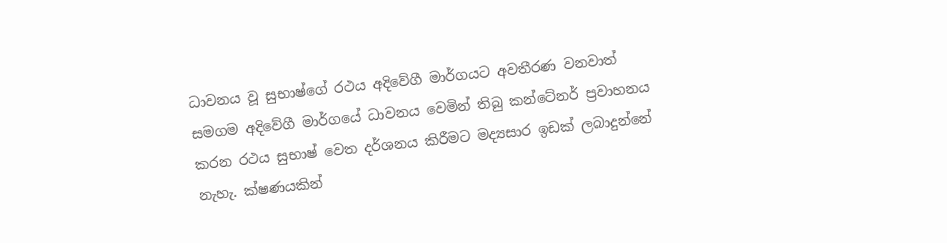ධාවනය වූ සුභාෂ්ගේ රථය අදිවේගී මාර්ගයට අවතීරණ වනවාත් සමගම අදිවේගී මාර්ගයේ ධාවනය වෙමින් තිබු කන්ටේනර් ප්‍රවාහනය කරන රථය සුභාෂ් වෙත දර්ශනය කිරීමට මද්‍යසාර ඉඩක් ලබාදුන්නේ නැහැ. ක්ෂණයකින්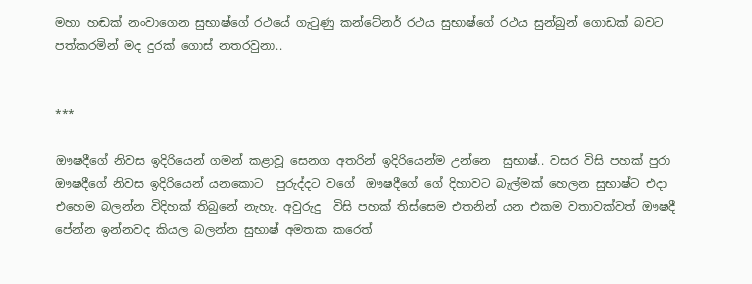මහා හඬක් නංවාගෙන සුභාෂ්ගේ රථයේ ගැටුණු කන්ටේනර් රථය සුභාෂ්ගේ රථය සුන්බුන් ගොඩක් බවට පත්කරමින් මද දුරක් ගොස් නතරවුනා..


***

ඖෂදීගේ නිවස ඉදිරියෙන් ගමන් කළාවූ සෙනග අතරින් ඉදිරියෙන්ම උන්නෙ  සුභාෂ්.. වසර විසි පහක් පුරා ඖෂදීගේ නිවස ඉදිරියෙන් යනකොට  පුරුද්දට වගේ  ඖෂදීගේ ගේ දිහාවට බැල්මක් හෙලන සුභාෂ්ට එදා එහෙම බලන්න විදිහක් තිබුනේ නැහැ. අවුරුදු  විසි පහක් තිස්සෙම එතනින් යන එකම වතාවක්වත් ඖෂදී පේන්න ඉන්නවද කියල බලන්න සුභාෂ් අමතක කරෙත්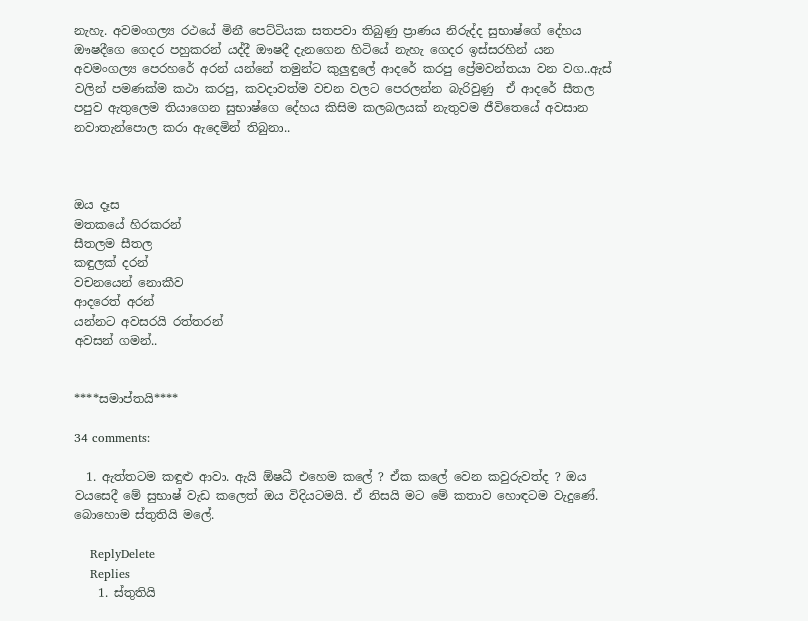නැහැ. අවමංගල්‍ය රථයේ මිනී පෙට්ටියක සතපවා තිබුණු ප්‍රාණය නිරුද්ද සුභාෂ්ගේ දේහය ඖෂදීගෙ ගෙදර පහුකරන් යද්දී ඖෂදී දැනගෙන හිටියේ නැහැ ගෙදර ඉස්සරහින් යන අවමංගල්‍ය පෙරහරේ අරන් යන්නේ තමුන්ට කුලුඳුලේ ආදරේ කරපු ප්‍රේමවන්තයා වන වග..ඇස් වලින් පමණක්ම කථා කරපු, කවදාවත්ම වචන වලට පෙරලන්න බැරිවුණු  ඒ ආදරේ සීතල පපුව ඇතුලෙම තියාගෙන සුභාෂ්ගෙ දේහය කිසිම කලබලයක් නැතුවම ජීවිතෙයේ අවසාන නවාතැන්පොල කරා ඇදෙමින් තිබුනා..



ඔය දෑස
මතකයේ හිරකරන්
සීතලම සීතල
කඳුලක් දරන්
වචනයෙන් නොකීව
ආදරෙත් අරන්
යන්නට අවසරයි රත්තරන්
අවසන් ගමන්..


****සමාප්තයි****

34 comments:

  1. ඇත්තටම කඳුළු ආවා. ඇයි ඕෂධී එහෙම කලේ ? ඒක කලේ වෙන කවුරුවත්ද ? ඔය වයසෙදී මේ සුභාෂ් වැඩ කලෙත් ඔය විදියටමයි. ඒ නිසයි මට මේ කතාව හොඳටම වැදුණේ. බොහොම ස්තුතියි මලේ.

    ReplyDelete
    Replies
    1. ස්තුතියි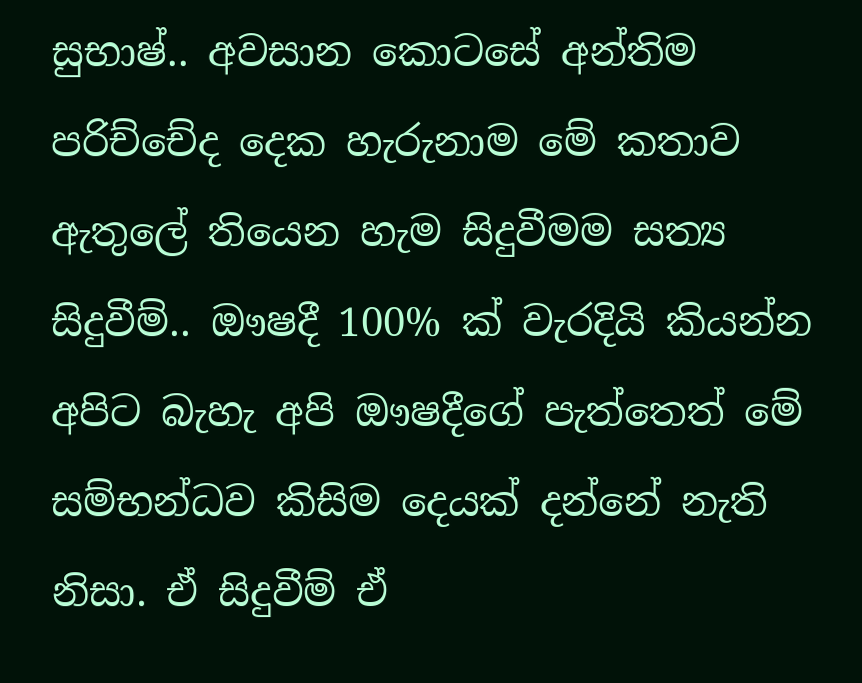සුභාෂ්.. අවසාන කොටසේ අන්තිම පරිච්චේද දෙක හැරුනාම මේ කතාව ඇතුලේ තියෙන හැම සිදුවීමම සත්‍ය සිදුවීම්.. ඖෂදී 100% ක් වැරදියි කියන්න අපිට බැහැ අපි ඖෂදීගේ පැත්තෙත් මේ සම්භන්ධව කිසිම දෙයක් දන්නේ නැති නිසා. ඒ සිදුවීම් ඒ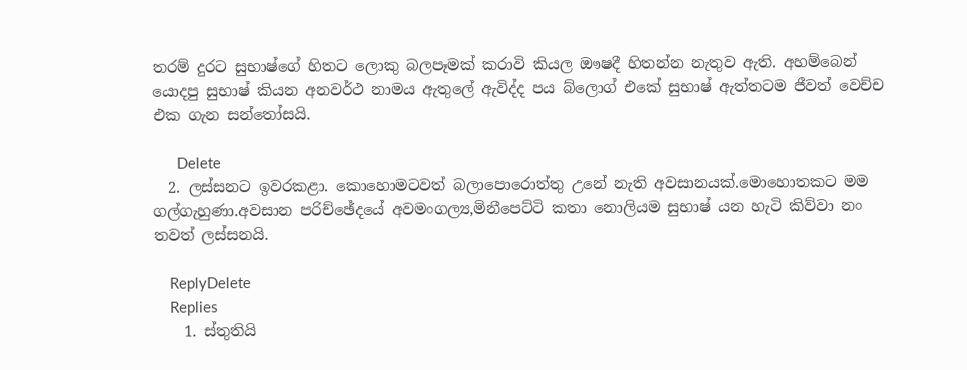තරම් දුරට සුභාෂ්ගේ හිතට ලොකු බලපෑමක් කරාවි කියල ඖෂදී හිතන්න නැතුව ඇති. අහම්බෙන් යොදපු සුභාෂ් කියන අනවර්ථ නාමය ඇතුලේ ඇවිද්ද පය බ්ලොග් එකේ සුභාෂ් ඇත්තටම ජීවත් වෙච්ච එක ගැන සන්තෝසයි.

      Delete
  2. ලස්සනට ඉවරකළා. කොහොමටවත් බලාපොරොත්තු උනේ නැති අවසානයක්.මොහොතකට මම ගල්ගැහුණා.අවසාන පරිච්ඡේදයේ අවමංගල්‍ය,මිනීපෙට්ටි කතා නොලියම සුභාෂ් යන හැටි කිව්වා නං තවත් ලස්සනයි.

    ReplyDelete
    Replies
    1. ස්තුතියි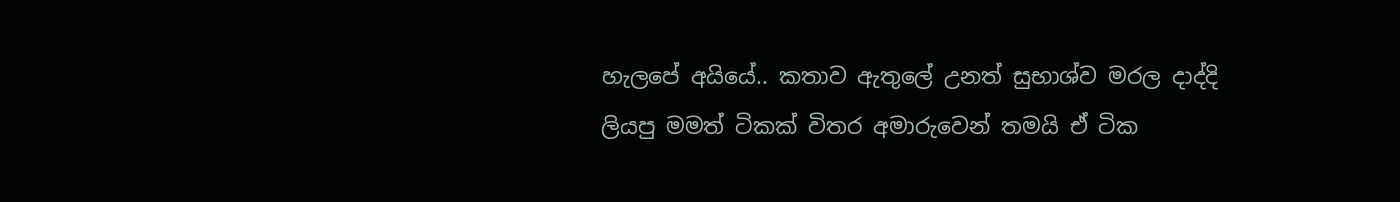හැලපේ අයියේ.. කතාව ඇතුලේ උනත් සුභාශ්ව මරල දාද්දි ලියපු මමත් ටිකක් විතර අමාරුවෙන් තමයි ඒ ටික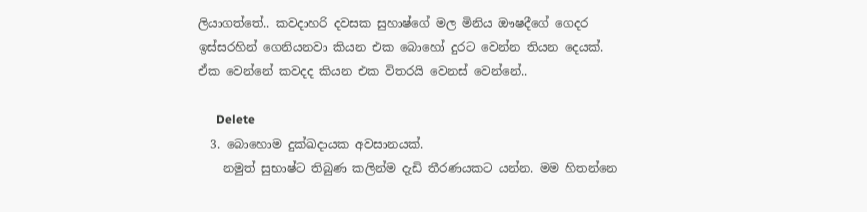ලියාගත්තේ.. කවදාහරි දවසක සුහාෂ්ගේ මල මිනිය ඖෂදීගේ ගෙදර ඉස්සරහින් ගෙනියනවා කියන එක බොහෝ දුරට වෙන්න තියන දෙයක්. ඒක වෙන්නේ කවදද කියන එක විතරයි වෙනස් වෙන්නේ..

      Delete
  3. බොහොම දුක්ඛදායක අවසානයක්.
    නමුත් සුභාෂ්ට තිබුණ කලින්ම දැඩි තීරණයකට යන්න. මම හිතන්නෙ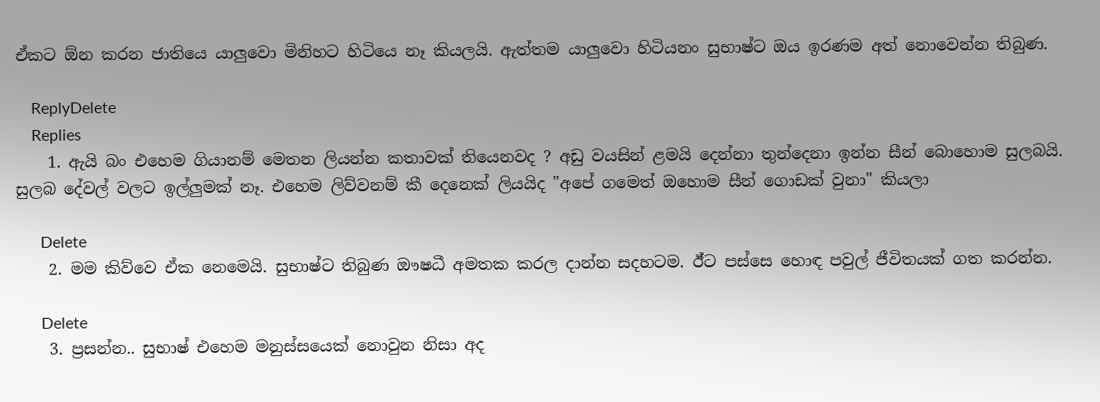ඒකට ඕන කරන ජාතියෙ යාලුවො මිනිහට හිටියෙ නෑ කියලයි. ඇත්තම යාලුවො හිටියනං සුභාෂ්ට ඔය ඉරණම අත් නොවෙන්න තිබුණ.

    ReplyDelete
    Replies
    1. ඇයි බං එහෙම ගියානම් මෙතන ලියන්න කතාවක් තියෙනවද ? අඩු වයසින් ළමයි දෙන්නා තුන්දෙනා ඉන්න සීන් බොහොම සුලබයි. සුලබ දේවල් වලට ඉල්ලුමක් නෑ. එහෙම ලිව්වනම් කී දෙනෙක් ලියයිද "අපේ ගමෙත් ඔහොම සීන් ගොඩක් වුනා" කියලා

      Delete
    2. මම කිව්වෙ ඒක නෙමෙයි. සුභාෂ්ට තිබුණ ඔ‍ෟෂධී අමතක කරල දාන්න සදහටම. ඊ්ට පස්සෙ හොඳ පවුල් ජීවිතයක් ගත කරන්න.

      Delete
    3. ප්‍රසන්න.. සුභාෂ් එහෙම මනුස්සයෙක් නොවුන නිසා අද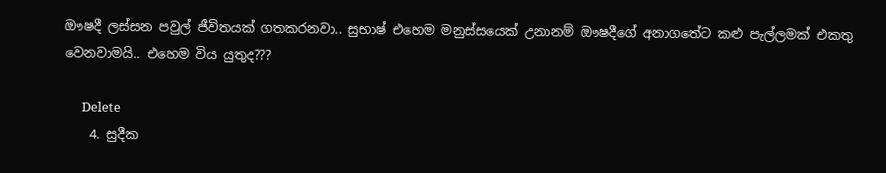ඖෂදී ලස්සන පවුල් ජීවිතයක් ගතකරනවා.. සුභාෂ් එහෙම මනුස්සයෙක් උනානම් ඖෂදීගේ අනාගතේට කළු පැල්ලමක් එකතු වෙනවාමයි.. එහෙම විය යුතුද???

      Delete
    4. සුදීක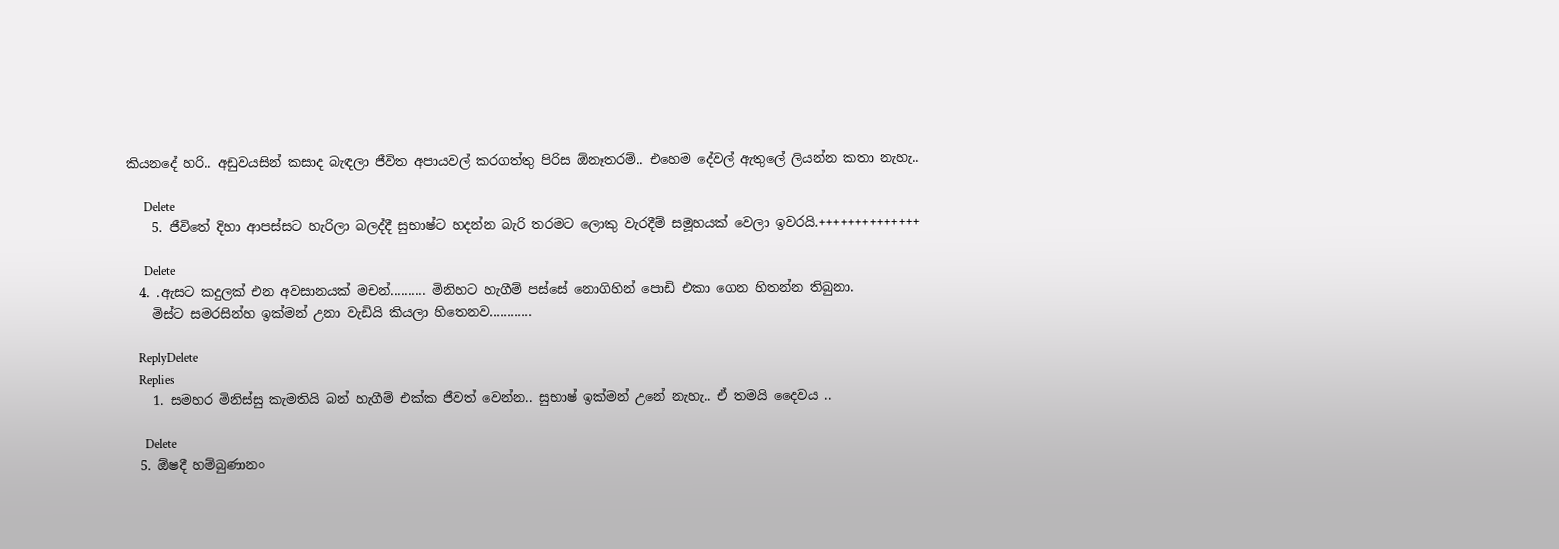කියනදේ හරි.. අඩුවයසින් කසාද බැඳලා ජීවිත අපායවල් කරගත්තු පිරිස ඕනෑතරම්.. එහෙම දේවල් ඇතුලේ ලියන්න කතා නැහැ..

      Delete
    5. ජීවිතේ දිහා ආපස්සට හැරිලා බලද්දී සුභාෂ්ට හදන්න බැරි තරමට ලොකු වැරදීම් සමූහයක් වෙලා ඉවරයි.++++++++++++++

      Delete
  4. .ඇසට කදුලක් එන අවසානයක් මචන්.......... මිනිහට හැගීම් පස්සේ නොගිහින් පොඩි එකා ගෙන හිතන්න තිබුනා.
    මිස්ට සමරසින්හ ඉක්මන් උනා වැඩියි කියලා හිතෙනව............

    ReplyDelete
    Replies
    1. සමහර මිනිස්සු කැමතියි බන් හැගීම් එක්ක ජීවත් වෙන්න.. සුභාෂ් ඉක්මන් උනේ නැහැ.. ඒ තමයි දෛවය ..

      Delete
  5. ඕෂදී හම්බුණානං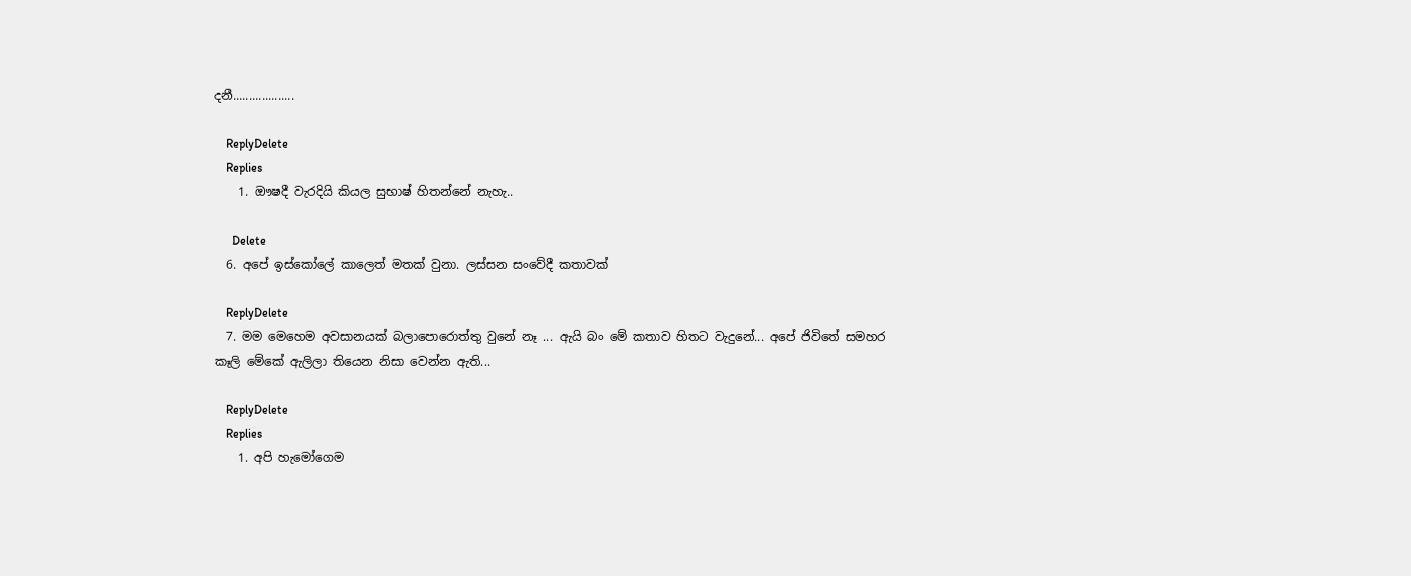දනී...................

    ReplyDelete
    Replies
    1. ඖෂදී වැරදියි කියල සුභාෂ් හිතන්නේ නැහැ..

      Delete
  6. අපේ ඉස්කෝලේ කාලෙත් මතක් වුනා. ලස්සන සංවේදී කතාවක්

    ReplyDelete
  7. මම මෙහෙම අවසානයක් බලාපොරොත්තු වුනේ නෑ ... ඇයි බං මේ කතාව හිතට වැදුනේ... අපේ ජිවිතේ සමහර කෑලි මේකේ ඇලිලා තියෙන නිසා වෙන්න ඇති...

    ReplyDelete
    Replies
    1. අපි හැමෝගෙම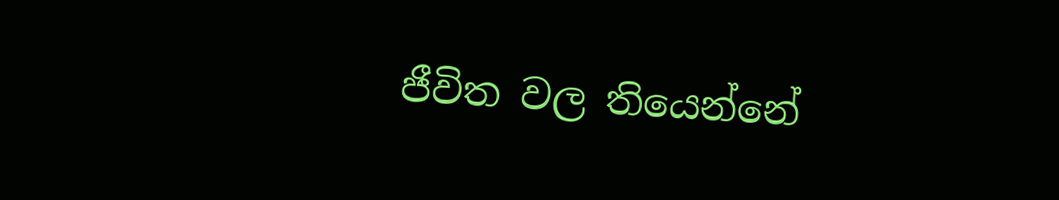ජීවිත වල තියෙන්නේ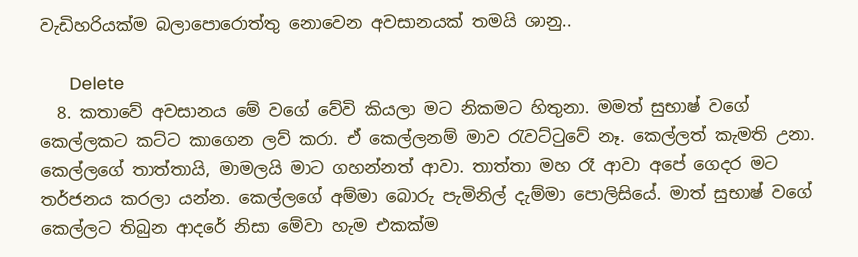වැඩිහරියක්ම බලාපොරොත්තු නොවෙන අවසානයක් තමයි ශානු..

      Delete
  8. කතාවේ අවසානය මේ වගේ වේවි කියලා මට නිකමට හිතුනා. මමත් සුභාෂ් වගේ කෙල්ලකට කට්ට කාගෙන ලව් කරා. ඒ කෙල්ලනම් මාව රැවට්ටුවේ නෑ. කෙල්ලත් කැමති උනා. කෙල්ලගේ තාත්තායි, මාමලයි මාට ගහන්නත් ආවා. තාත්තා මහ රෑ ආවා අපේ ගෙදර මට තර්ජනය කරලා යන්න. කෙල්ලගේ අම්මා බොරු පැමිනිල් දැම්මා පොලිසියේ. මාත් සුභාෂ් වගේ කෙල්ලට තිබුන ආදරේ නිසා මේවා හැම එකක්ම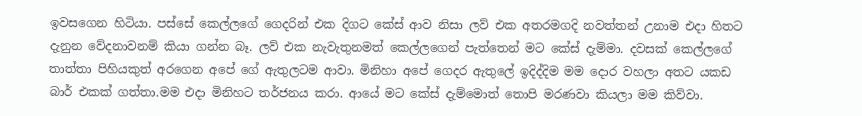ඉවසගෙන හිටියා. පස්සේ කෙල්ලගේ ගෙදරින් එක දිගට කේස් ආව නිසා ලව් එක අතරමගදි නවත්තන් උනාම එදා හිතට දැනුන වේදනාවනම් කියා ගන්න බෑ. ලව් එක නැවැතුනමත් කෙල්ලගෙන් පැත්තෙන් මට කේස් දැම්මා. දවසක් කෙල්ලගේ තාත්තා පිහියකුත් අරගෙන අපේ ගේ ඇතුලටම ආවා. මිනිහා අපේ ගෙදර ඇතුලේ ඉදිද්දිම මම දොර වහලා අතට යකඩ බාර් එකක් ගත්තා.මම එදා මිනිහට තර්ජනය කරා. ආයේ මට කේස් දැම්මොත් තොපි මරණවා කියලා මම කිව්වා.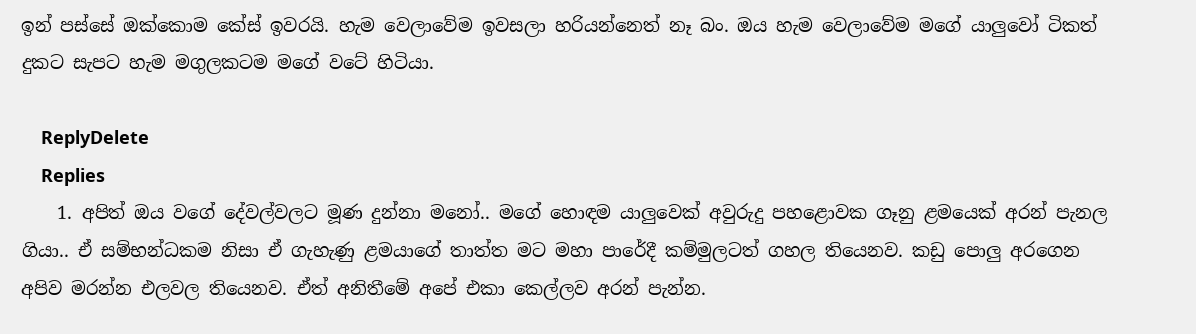ඉන් පස්සේ ඔක්කොම කේස් ඉවරයි. හැම වෙලාවේම ඉවසලා හරියන්නෙත් නෑ බං. ඔය හැම වෙලාවේම මගේ යාලුවෝ ටිකත් දුකට සැපට හැම මගුලකටම මගේ වටේ හිටියා.

    ReplyDelete
    Replies
    1. අපිත් ඔය වගේ දේවල්වලට මූණ දුන්නා මනෝ.. මගේ හොඳම යාලුවෙක් අවුරුදු පහළොවක ගෑනු ළමයෙක් අරන් පැනල ගියා.. ඒ සම්භන්ධකම නිසා ඒ ගැහැණු ළමයාගේ තාත්ත මට මහා පාරේදී කම්මුලටත් ගහල තියෙනව. කඩු පොලු අරගෙන අපිව මරන්න එලවල තියෙනව. ඒත් අනිතීමේ අපේ එකා කෙල්ලව අරන් පැන්න.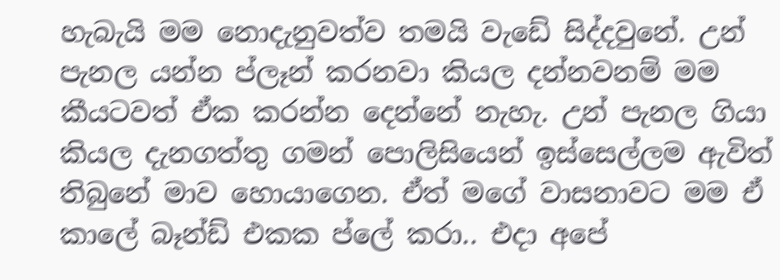හැබැයි මම නොදැනුවත්ව තමයි වැඩේ සිද්දවුනේ. උන් පැනල යන්න ප්ලෑන් කරනවා කියල දන්නවනම් මම කීයටවත් ඒක කරන්න දෙන්නේ නැහැ. උන් පැනල ගියා කියල දැනගත්තු ගමන් පොලිසියෙන් ඉස්සෙල්ලම ඇවිත් තිබුනේ මාව හොයාගෙන. ඒත් මගේ වාසනාවට මම ඒ කාලේ බෑන්ඩ් එකක ප්ලේ කරා.. එදා අපේ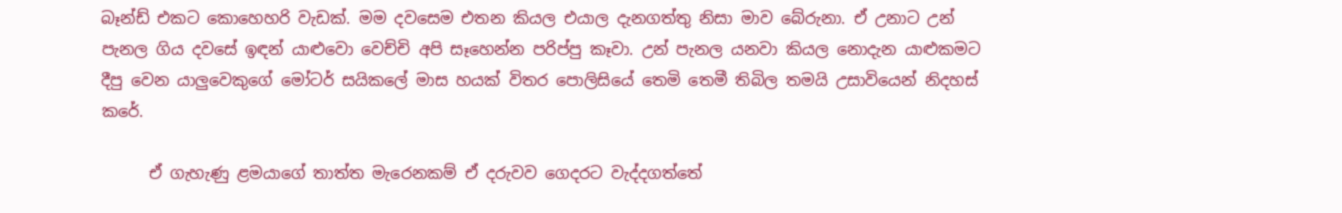බෑන්ඩ් එකට කොහෙහරි වැඩක්. මම දවසෙම එතන කියල එයාල දැනගත්තු නිසා මාව බේරුනා. ඒ උනාට උන් පැනල ගිය දවසේ ඉඳන් යාළුවො වෙච්චි අපි සෑහෙන්න පරිප්පු කෑවා. උන් පැනල යනවා කියල නොදැන යාළුකමට දීපු වෙන යාලුවෙකුගේ මෝටර් සයිකලේ මාස හයක් විතර පොලිසියේ තෙමි තෙමී තිබිල තමයි උසාවියෙන් නිදහස් කරේ.

      ඒ ගැහැණු ළමයාගේ තාත්ත මැරෙනකම් ඒ දරුවව ගෙදරට වැද්දගත්තේ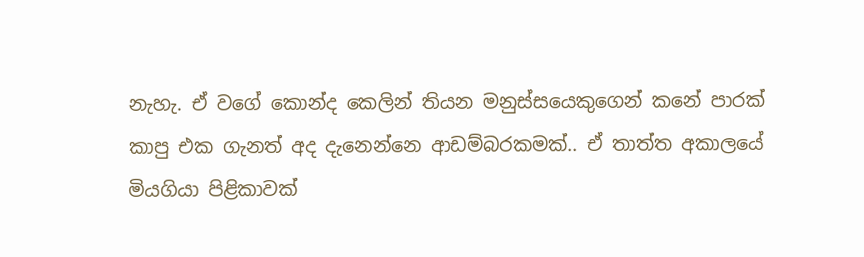නැහැ. ඒ වගේ කොන්ද කෙලින් තියන මනුස්සයෙකුගෙන් කනේ පාරක් කාපු එක ගැනත් අද දැනෙන්නෙ ආඩම්බරකමක්.. ඒ තාත්ත අකාලයේ මියගියා පිළිකාවක්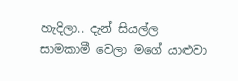හැදිලා.. දැන් සියල්ල සාමකාමී වෙලා මගේ යාළුවා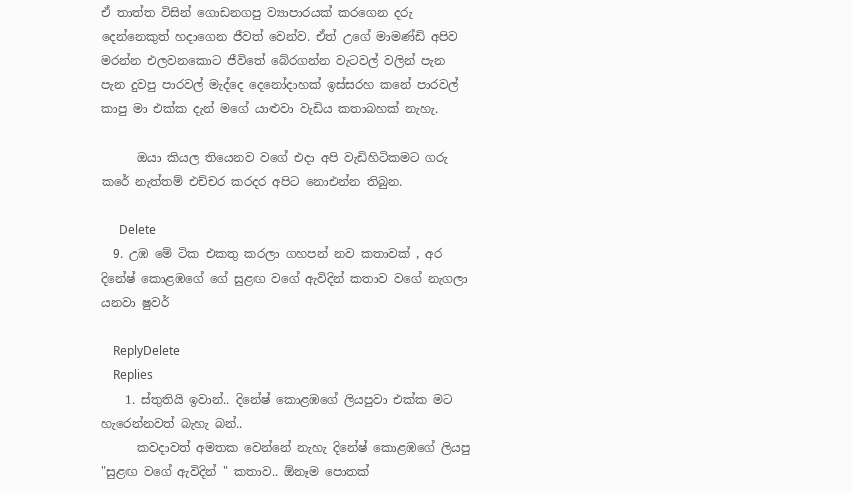ඒ තාත්ත විසින් ගොඩනගපු ව්‍යාපාරයක් කරගෙන දරු දෙන්නෙකුත් හදාගෙන ජීවත් වෙන්ව. ඒත් උගේ මාමණ්ඩි අපිව මරන්න එලවනකොට ජීවිතේ බේරගන්න වැටවල් වලින් පැන පැන දුවපු පාරවල් මැද්දෙ දෙනෝදාහක් ඉස්සරහ කනේ පාරවල් කාපු මා එක්ක දැන් මගේ යාළුවා වැඩිය කතාබහක් නැහැ.

      ඔයා කියල තියෙනව වගේ එදා අපි වැඩිහිටිකමට ගරු කරේ නැත්තම් එච්චර කරදර අපිට නොඑන්න තිබුන.

      Delete
  9. උඹ මේ ටික එකතු කරලා ගහපන් නව කතාවක් , අර දිනේෂ් කොළඹගේ ගේ සුළඟ වගේ ඇවිදින් කතාව වගේ නැගලා යනවා ෂුවර්

    ReplyDelete
    Replies
    1. ස්තුතියි ඉවාන්.. දිනේෂ් කොළඹගේ ලියපුවා එක්ක මට හැරෙන්නවත් බැහැ බන්..
      කවදාවත් අමතක වෙන්නේ නැහැ දිනේෂ් කොළඹගේ ලියපු "සුළඟ වගේ ඇවිදින් " කතාව.. ඕනෑම පොතක්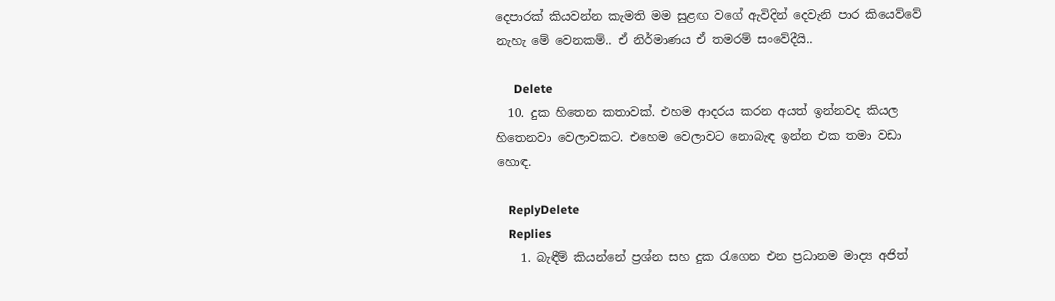දෙපාරක් කියවන්න කැමති මම සුළඟ වගේ ඇවිදින් දෙවැනි පාර කියෙව්වේ නැහැ මේ වෙනකම්.. ඒ නිර්මාණය ඒ තමරම් සංවේදීයි..

      Delete
  10. දුක හිතෙන කතාවක්. එහම ආදරය කරන අයත් ඉන්නවද කියල හිතෙනවා වෙලාවකට. එහෙම වෙලාවට නොබැඳ ඉන්න එක තමා වඩා හොඳ.

    ReplyDelete
    Replies
    1. බැඳීම් කියන්නේ ප්‍රශ්න සහ දුක රැගෙන එන ප්‍රධානම මාද්‍ය අජිත්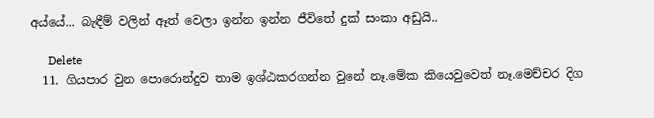අය්යේ... බැඳීම් වලින් ඈත් වෙලා ඉන්න ඉන්න ජීවිතේ දුක් සංකා අඩුයි..

      Delete
  11. ගියපාර වුන පොරොන්දුව තාම ඉශ්ඨකරගන්න වුනේ නෑ.මේක කියෙවුවෙත් නෑ.මෙච්චර දිග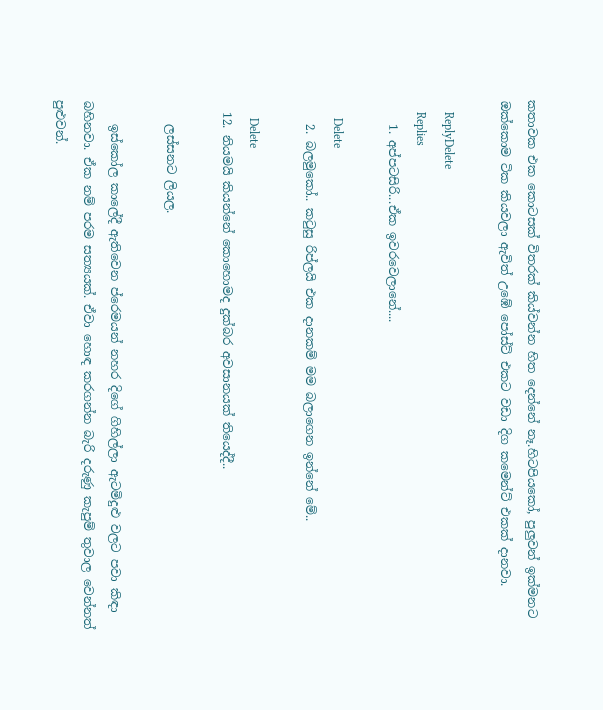කතාවක එක කොටසක් විතරක් කිය්වන්න හිත දෙන්නේ නෑ.හිටපියකෝ, පුලුවන් ඉක්මනට ඔක්කොම ටික කියවලා ඇවිත් උඹේ පෝස්ට් එකට වඩා දිග කමෙන්ට් එකක් දානවා.

    ReplyDelete
    Replies
    1. අප්පටසිරි...ඒක ඉවරවෙලානේ....

      Delete
    2. බලමුකෝ.. කටුසු රිප්ලයි එක දානකම් මම බලාගෙන ඉන්නේ මේ..

      Delete
  12. නියමයි කියන්නේ කොහොමද දුක්බර අවසානයක් තියෙද්දී..

    ලස්සනට ලියල.

    ඉස්කෝල කාලේදී ඇතිවෙන ප්රෙමයන් නහර දිගේ ගිහිල්ලා ඇටමිදුළු වලට පවා කිඳා බහිනවා. ඒක නම් පරම සත්‍යයක්. ඒවා හොඳ කරගන්න බැරි දරුණු කැපුම් තුවාල වෙන්නත් පුළුවන්.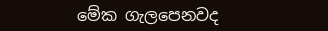මේක ගැලපෙනවද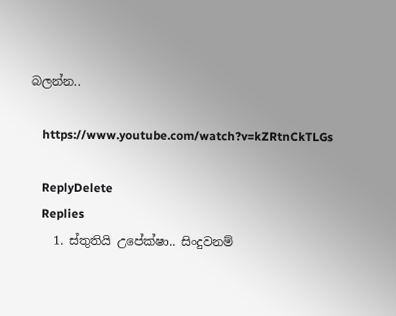බලන්න..

    https://www.youtube.com/watch?v=kZRtnCkTLGs

    ReplyDelete
    Replies
    1. ස්තුතියි උපේක්ෂා.. සිංදුවනම්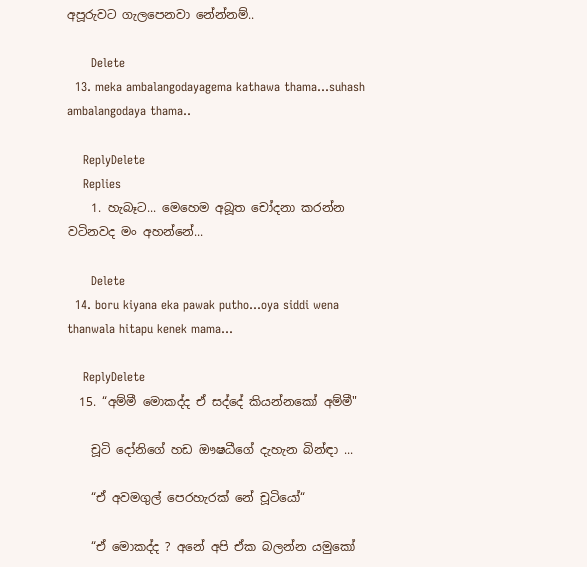අපූරුවට ගැලපෙනවා නේන්නම්..

      Delete
  13. meka ambalangodayagema kathawa thama...suhash ambalangodaya thama..

    ReplyDelete
    Replies
    1. හැබෑට... මෙහෙම අබූත චෝදනා කරන්න වටිනවද මං අහන්නේ...

      Delete
  14. boru kiyana eka pawak putho...oya siddi wena thanwala hitapu kenek mama...

    ReplyDelete
  15. “අම්මී මොකද්ද ඒ සද්දේ කියන්නකෝ අම්මී"

    චූටි දෝනිගේ හඩ ඖෂධීගේ දැහැන බින්ඳා ...

    “ඒ අවමගුල් පෙරහැරක් නේ චූටියෝ“

    “ඒ මොකද්ද ? අනේ අපි ඒක බලන්න යමුකෝ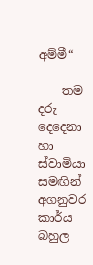අම්මී“

    තම දරු දෙදෙනා හා ස්වාමියා සමඟින් අගනුවර කාර්ය බහුල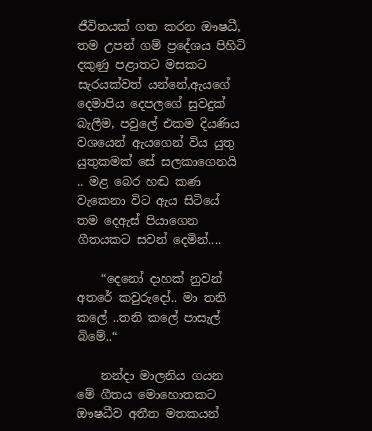ජීවිතයක් ගත කරන ඖෂධී, තම උපන් ගම් ප්‍රදේශය පිහිටි දකුණු පළාතට මසකට සැරයක්වත් යන්නේ,ඇයගේ දෙමාපිය දෙපලගේ සුවදුක් බැලීම, පවුලේ එකම දියණිය වශයෙන් ඇයගෙන් විය යුතු යුතුකමක් සේ සලකාගෙනයි .. මළ බෙර හඬ කණ වැකෙනා විට ඇය සිටියේ තම දෙඇස් පියාගෙන ගීතයකට සවන් දෙමින්....

    “දෙනෝ දාහක් නුවන් අතරේ කවුරුදෝ.. මා තනි කලේ ..තනි කලේ පාසැල් බිමේ..“

    නන්දා මාලනිය ගයන මේ ගීතය මොහොතකට ඖෂධීව අතීත මතකයන්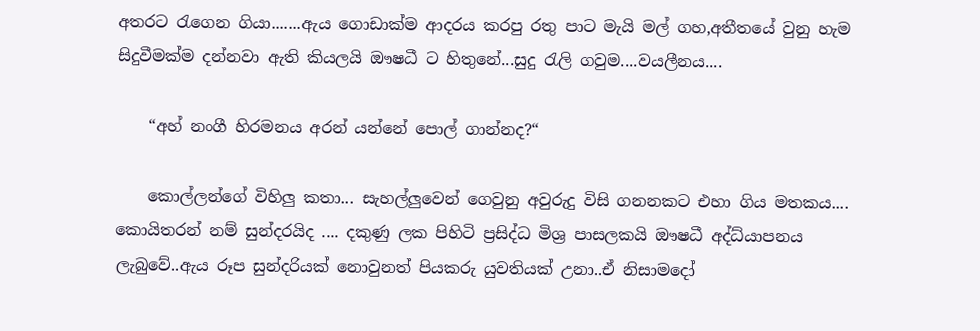අතරට රැගෙන ගියා.......ඇය ගොඩාක්ම ආදරය කරපු රතු පාට මැයි මල් ගහ,අතීතයේ වුනු හැම සිදුවීමක්ම දන්නවා ඇති කියලයි ඖෂධී ට හිතුනේ...සුදු රැලි ගවුම....වයලීනය....

    “අහ් නංගී හිරමනය අරන් යන්නේ පොල් ගාන්නද?“

    කොල්ලන්ගේ විහිලු කතා... සැහල්ලුවෙන් ගෙවුනු අවුරුදු විසි ගනනකට එහා ගිය මතකය.... කොයිතරන් නම් සුන්දරයිද .... දකුණු ලක පිහිටි ප්‍රසිද්ධ මිශ්‍ර පාසලකයි ඖෂධී අද්ධ්යාපනය ලැබුවේ..ඇය රූප සුන්දරියක් නොවුනත් පියකරු යුවතියක් උනා..ඒ නිසාමදෝ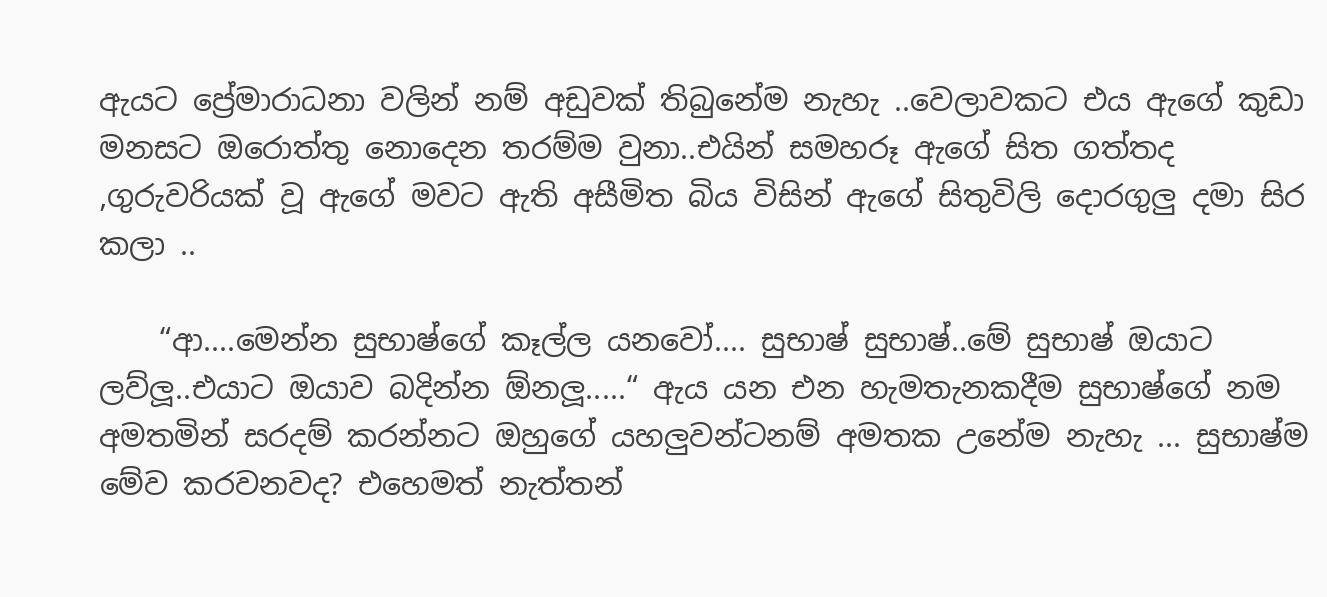ඇයට ප්‍රේමාරාධනා වලින් නම් අඩුවක් තිබුනේම නැහැ ..වෙලාවකට එය ඇගේ කුඩා මනසට ඔරොත්තු නොදෙන තරම්ම වුනා..එයින් සමහරූ ඇගේ සිත ගත්තද ,ගුරුවරියක් වූ ඇගේ මවට ඇති අසීමිත බිය විසින් ඇගේ සිතුවිලි දොරගුලු දමා සිර කලා ..

    “ආ....මෙන්න සුභාෂ්ගේ කෑල්ල යනවෝ.... සුභාෂ් සුභාෂ්..මේ සුභාෂ් ඔයාට ලව්ලූ..එයාට ඔයාව බදින්න ඕනලූ.....“ ඇය යන එන හැමතැනකදීම සුභාෂ්ගේ නම අමතමින් සරදම් කරන්නට ඔහුගේ යහලුවන්ටනම් අමතක උනේම නැහැ ... සුභාෂ්ම මේව කරවනවද? එහෙමත් නැත්තන්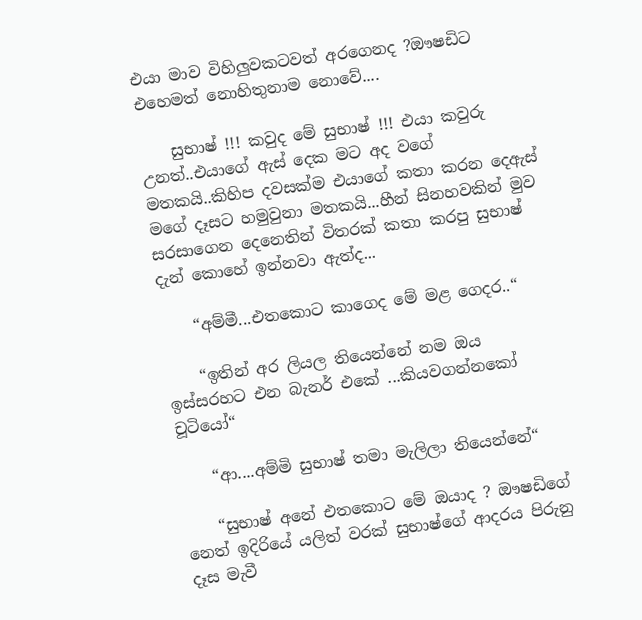එයා මාව විහිලුවකටවත් අරගෙනද ?ඖෂඩිට එහෙමත් නොහිතුනාම නොවේ....

    සුභාෂ් !!! කවුද මේ සුභාෂ් !!! එයා කවුරු උනත්..එයාගේ ඇස් දෙක මට අද වගේ මතකයි..කිහිප දවසක්ම එයාගේ කතා කරන දෙඇස් මගේ දෑසට හමුවුනා මතකයි...හීන් සිනහවකින් මුව සරසාගෙන දෙනෙතින් විතරක් කතා කරපු සුභාෂ් දැන් කොහේ ඉන්නවා ඇත්ද...

    “අම්මී...එතකොට කාගෙද මේ මළ ගෙදර..“

    “ඉතින් අර ලියල තියෙන්නේ නම ඔය ඉස්සරහට එන බැනර් එකේ ...කියවගන්නකෝ චූටියෝ“

    “ආ....අම්මි සුභාෂ් තමා මැලිලා තියෙන්නේ“

    “සුභාෂ් අනේ එතකොට මේ ඔයාද ? ඖෂඩිගේ නෙත් ඉදිරියේ යලිත් වරක් සුභාෂ්ගේ ආදරය පිරුනු දෑස මැවී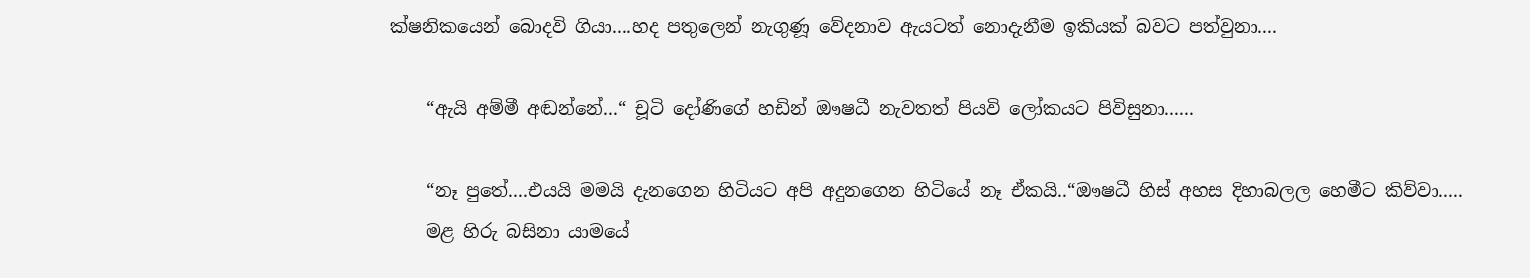ක්ෂනිකයෙන් බොදවි ගියා....හද පතුලෙන් නැගුණූ වේදනාව ඇයටත් නොදැනීම ඉකියක් බවට පත්වුනා....

    “ඇයි අම්මී අඬන්නේ...“ චූටි දෝණිගේ හඩින් ඖෂධී නැවතත් පියවි ලෝකයට පිවිසුනා......

    “නෑ පුතේ....එයයි මමයි දැනගෙන හිටියට අපි අදුනගෙන හිටියේ නෑ ඒකයි..“ඖෂධී හිස් අහස දිහාබලල හෙමීට කිව්වා.....
    මළ හිරු බසිනා යාමයේ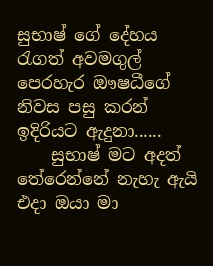සුභාෂ් ගේ දේහය රැගත් අවමගුල් පෙරහැර ඖෂධීගේ නිවස පසු කරන් ඉදිරියට ඇදුනා......
    සුභාෂ් මට අදත් තේරෙන්නේ නැහැ ඇයි එදා ඔයා මා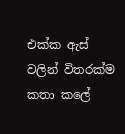එක්ක ඇස් වලින් විතරක්ම කතා කලේ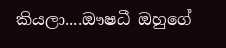කියලා....ඖෂධී ඔහුගේ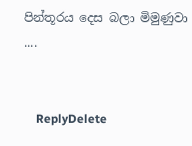පින්තූරය දෙස බලා මිමුණුවා ....


    ReplyDelete